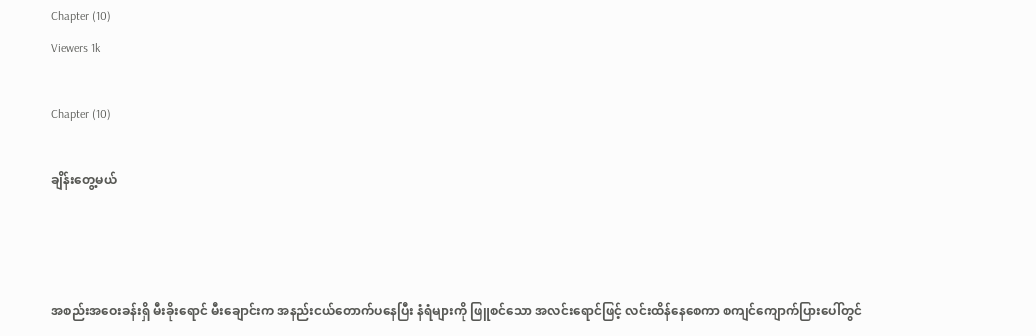Chapter (10)
Viewers 1k

Chapter (10)

ချိန်းတွေ့မယ်



အစည်းအဝေးခန်းရှိ မီးခိုးရောင် မီးချောင်းက အနည်းငယ်တောက်ပနေပြီး နံရံများကို ဖြူစင်သော အလင်းရောင်ဖြင့် လင်းထိန်နေစေကာ စကျင်ကျောက်ပြားပေါ်တွင်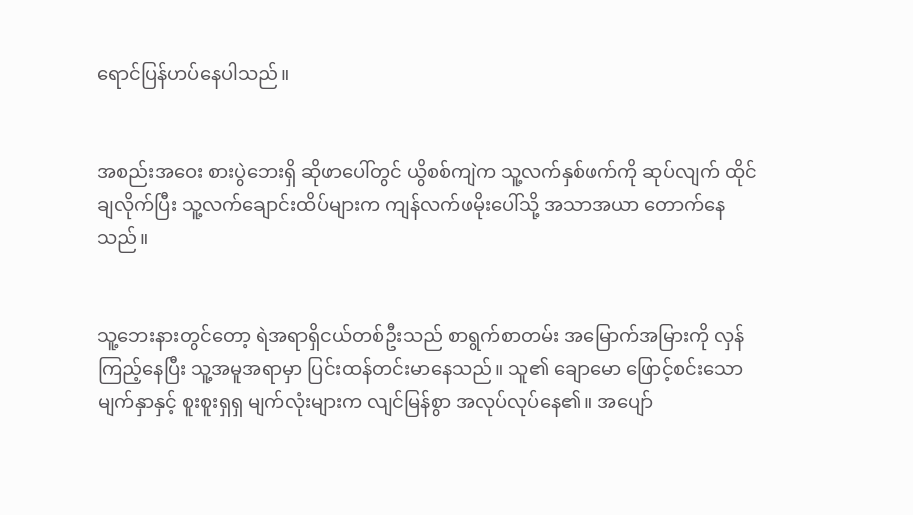ရောင်ပြန်ဟပ်နေပါသည်။


အစည်းအဝေး စားပွဲဘေးရှိ ဆိုဖာပေါ်တွင် ယွိစစ်ကျဲက သူ့လက်နှစ်ဖက်ကို ဆုပ်လျက် ထိုင်ချလိုက်ပြီး သူ့လက်ချောင်းထိပ်များက ကျန်လက်ဖမိုးပေါ်သို့ အသာအယာ တောက်နေသည်။


သူ့ဘေးနားတွင်တော့ ရဲအရာရှိငယ်တစ်ဦးသည် စာရွက်စာတမ်း အမြောက်အမြားကို လှန်ကြည့်နေပြီး သူ့အမူအရာမှာ ပြင်းထန်တင်းမာနေသည်။ သူ၏ ချောမော ဖြောင့်စင်းသော မျက်နှာနှင့် စူးစူးရှရှ မျက်လုံးများက လျင်မြန်စွာ အလုပ်လုပ်နေ၏။ အပျော်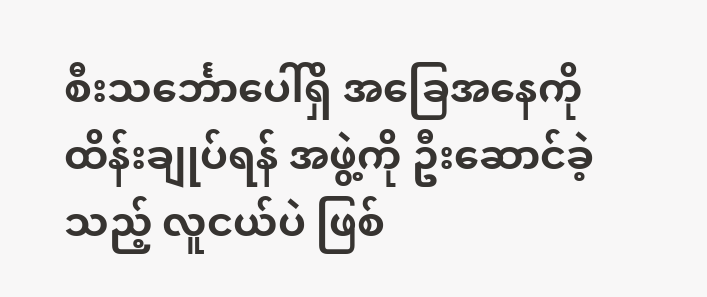စီးသင်္ဘောပေါ်ရှိ အခြေအနေကို ထိန်းချုပ်ရန် အဖွဲ့ကို ဦးဆောင်ခဲ့သည့် လူငယ်ပဲ ဖြစ်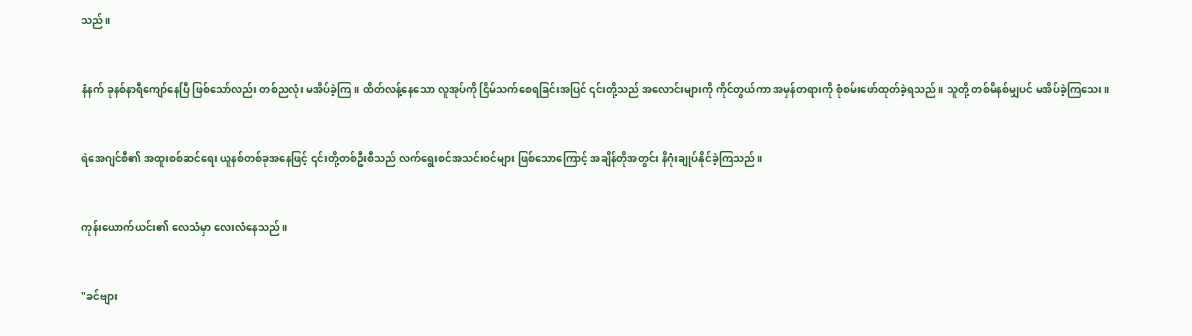သည်။


နံနက် ခုနစ်နာရီကျော်နေပြီ ဖြစ်သော်လည်း တစ်ညလုံး မအိပ်ခဲ့ကြ။ ထိတ်လန့်နေသော လူအုပ်ကို ငြိမ်သက်စေရခြင်းအပြင် ၎င်းတို့သည် အလောင်းများကို ကိုင်တွယ်ကာ အမှန်တရားကို စုံစမ်းဖော်ထုတ်ခဲ့ရသည်။ သူတို့ တစ်မိနစ်မျှပင် မအိပ်ခဲ့ကြသေး။


ရဲအေဂျင်စီ၏ အထူးစစ်ဆင်ရေး ယူနစ်တစ်ခုအနေဖြင့် ၎င်းတို့တစ်ဦးစီသည် လက်ရွေးစင်အသင်းဝင်များ ဖြစ်သောကြောင့် အချိန်တိုအတွင်း နိဂုံးချုပ်နိုင်ခဲ့ကြသည်။


ကုန်းယောက်ယင်း၏ လေသံမှာ လေးလံနေသည်။


"ခင်ဗျား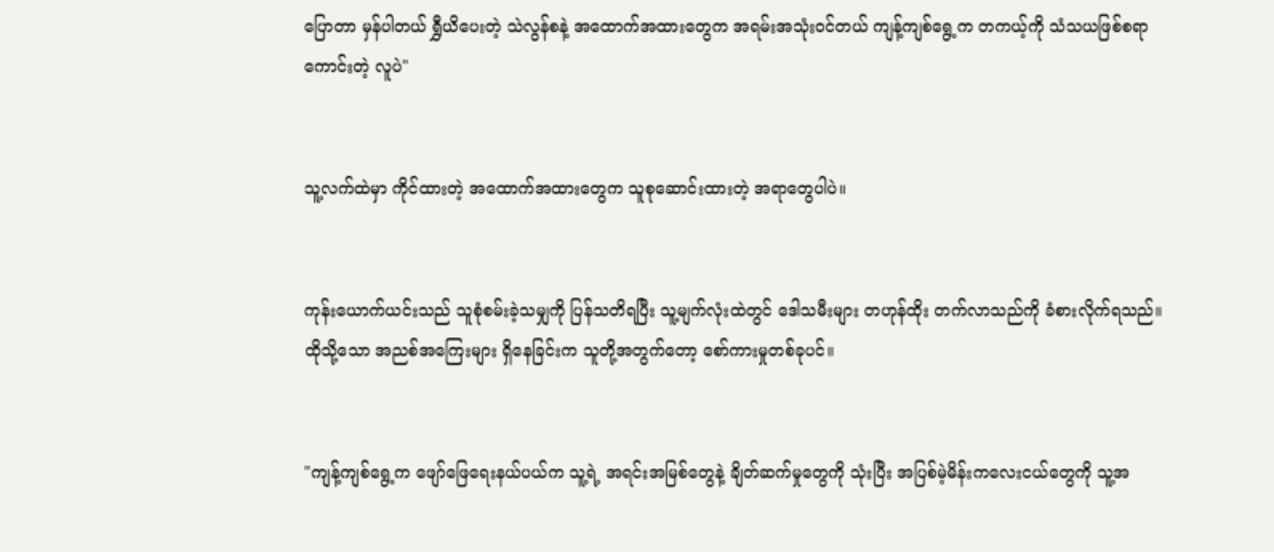ပြောတာ မှန်ပါတယ် ရွှီယိပေးတဲ့ သဲလွန်စနဲ့ အထောက်အထားတွေက အရမ်းအသုံးဝင်တယ် ကျန့်ကျစ်ရွေ့က တကယ့်ကို သံသယဖြစ်စရာကောင်းတဲ့ လူပဲ"


သူ့လက်ထဲမှာ ကိုင်ထားတဲ့ အထောက်အထားတွေက သူစုဆောင်းထားတဲ့ အရာတွေပါပဲ။


ကုန်းယောက်ယင်းသည် သူစုံစမ်းခဲ့သမျှကို ပြန်သတိရပြီး သူ့မျက်လုံးထဲတွင် ဒေါသမီးများ တဟုန်ထိုး တက်လာသည်ကို ခံစားလိုက်ရသည်။ ထိုသို့သော အညစ်အကြေးများ ရှိနေခြင်းက သူတို့အတွက်တော့ စော်ကားမှုတစ်ခုပင်။


"ကျန့်ကျစ်ရွေ့က ဖျော်ဖြေရေးနယ်ပယ်က သူ့ရဲ့ အရင်းအမြစ်တွေနဲ့ ချိတ်ဆက်မှုတွေကို သုံးပြီး အပြစ်မဲ့မိန်းကလေးငယ်တွေကို သူ့အ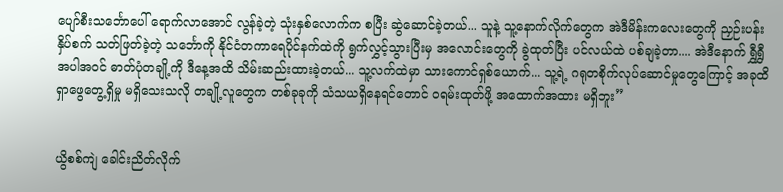ပျော်စီးသင်္ဘောပေါ် ရောက်လာအောင် လွန်ခဲ့တဲ့ သုံးနှစ်လောက်က စပြီး ဆွဲဆောင်ခဲ့တယ်... သူနဲ့ သူ့နောက်လိုက်တွေက အဲဒီမိန်းကလေးတွေကို ညှဉ်းပန်းနှိပ်စက် သတ်ဖြတ်ခဲ့တဲ့ သင်္ဘောကို နိုင်ငံတကာရေပိုင်နက်ထဲကို ရွက်လွှင့်သွားပြီးမှ အလောင်းတွေကို ခွဲထုတ်ပြီး ပင်လယ်ထဲ ပစ်ချခဲ့တာ.... အဲဒီနောက် ရွှီရွှီအပါအဝင် ဓာတ်ပုံတချို့ကို ဒီနေ့အထိ သိမ်းဆည်းထားခဲ့တယ်... သူ့လက်ထဲမှာ သားကောင်ရှစ်ယောက်... သူ့ရဲ့ ဂရုတစိုက်လုပ်ဆောင်မှုတွေကြောင့် အခုထိ ရှာဖွေတွေ့ရှိမှု မရှိသေးသလို တချို့လူတွေက တစ်ခုခုကို သံသယရှိနေရင်တောင် ဝရမ်းထုတ်ဖို့ အထောက်အထား မရှိဘူး”


ယွိစစ်ကျဲ ခေါင်းညိတ်လိုက်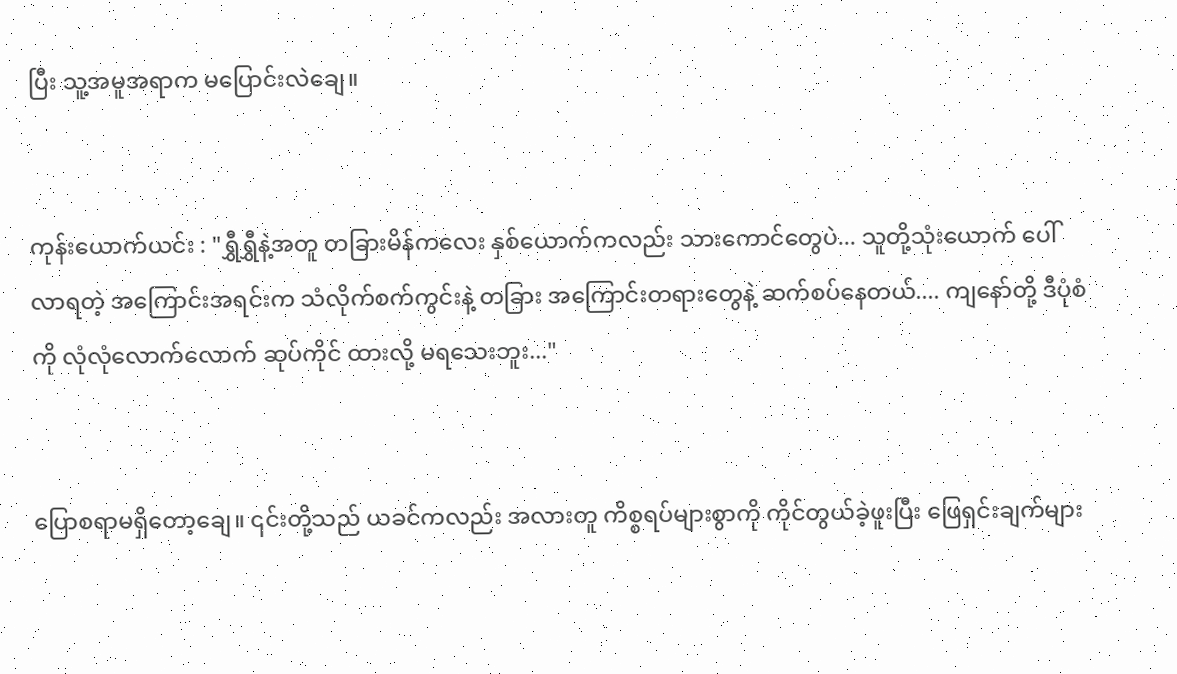ပြီး သူ့အမူအရာက မပြောင်းလဲချေ။


ကုန်းယောက်ယင်း : "ရွှီရွှီနဲ့အတူ တခြားမိန်ကလေး နှစ်ယောက်ကလည်း သားကောင်တွေပဲ... သူတို့သုံးယောက် ပေါ်လာရတဲ့ အကြောင်းအရင်းက သံလိုက်စက်ကွင်းနဲ့ တခြား အကြောင်းတရားတွေနဲ့ ဆက်စပ်နေတယ်.... ကျနော်တို့ ဒီပုံစံကို လုံလုံလောက်လောက် ဆုပ်ကိုင် ထားလို့ မရသေးဘူး..."


ပြောစရာမရှိတော့ချေ။ ၎င်းတို့သည် ယခင်ကလည်း အလားတူ ကိစ္စရပ်များစွာကို ကိုင်တွယ်ခဲ့ဖူးပြီး ဖြေရှင်းချက်များ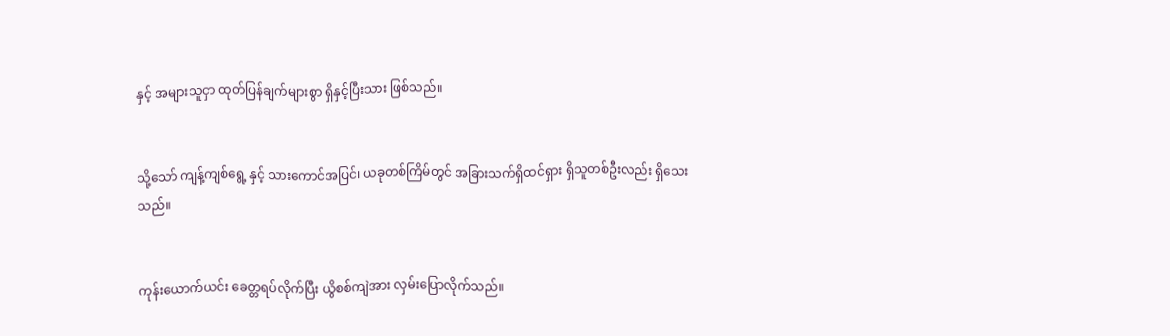နှင့် အများသူငှာ ထုတ်ပြန်ချက်များစွာ ရှိနှင့်ပြီးသား ဖြစ်သည်။


သို့သော် ကျန့်ကျစ်ရွေ့ နှင့် သားကောင်အပြင်၊ ယခုတစ်ကြိမ်တွင် အခြားသက်ရှိထင်ရှား ရှိသူတစ်ဦးလည်း ရှိသေးသည်။


ကုန်းယောက်ယင်း ခေတ္တရပ်လိုက်ပြီး ယွိစစ်ကျဲအား လှမ်းပြောလိုက်သည်။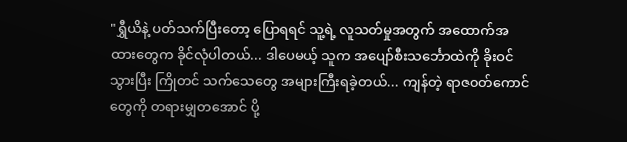"ရွှီယိနဲ့ ပတ်သက်ပြီးတော့ ပြောရရင် သူ့ရဲ့ လူသတ်မှုအတွက် အထောက်အထားတွေက ခိုင်လုံပါတယ်... ဒါပေမယ့် သူက အပျော်စီးသင်္ဘောထဲကို ခိုးဝင်သွားပြီး ကြိုတင် သက်သေတွေ အများကြီးရခဲ့တယ်... ကျန်တဲ့ ရာဇ၀တ်ကောင်တွေကို တရားမျှတအောင် ပို့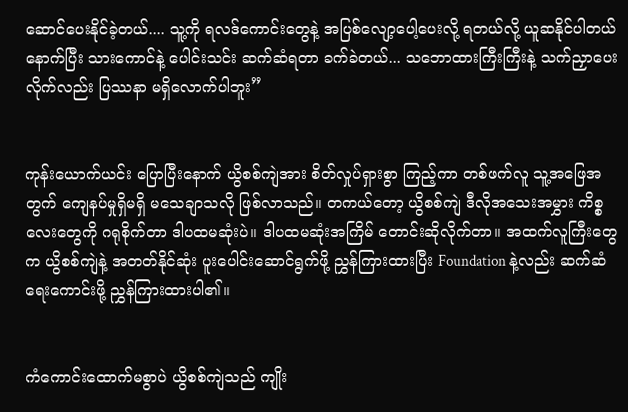ဆောင်ပေးနိုင်ခဲ့တယ်.... သူ့ကို ရလဒ်ကောင်းတွေနဲ့ အပြစ်လျော့ပေါ့ပေးလို့ ရတယ်လို့ ယူဆနိုင်ပါတယ် နောက်ပြီး သားကောင်နဲ့ ပေါင်းသင်း ဆက်ဆံရတာ ခက်ခဲတယ်... သဘောထားကြီးကြီးနဲ့ သက်ညှာပေးလိုက်လည်း ပြဿနာ မရှိလောက်ပါဘူး”


ကုန်းယောက်ယင်း ပြောပြီးနောက် ယွိစစ်ကျဲအား စိတ်လှုပ်ရှားစွာ ကြည့်ကာ တစ်ဖက်လူ သူ့အဖြေအတွက် ကျေနပ်မှုရှိမရှိ မသေချာသလို ဖြစ်လာသည်။ တကယ်တော့ ယွိစစ်ကျဲ ဒီလိုအသေးအမွှား ကိစ္စလေးတွေကို ဂရုစိုက်တာ ဒါပထမဆုံးပဲ။ ဒါပထမဆုံးအကြိမ် တောင်းဆိုလိုက်တာ။ အထက်လူကြီးတွေက ယွိစစ်ကျဲနဲ့ အတတ်နိုင်ဆုံး ပူးပေါင်းဆောင်ရွက်ဖို့ ညွှန်ကြားထားပြီး Foundation နဲ့လည်း ဆက်ဆံရေးကောင်းဖို့ ညွှန်ကြားထားပါ၏။


ကံကောင်းထောက်မစွာပဲ ယွိစစ်ကျဲသည် ကျိုး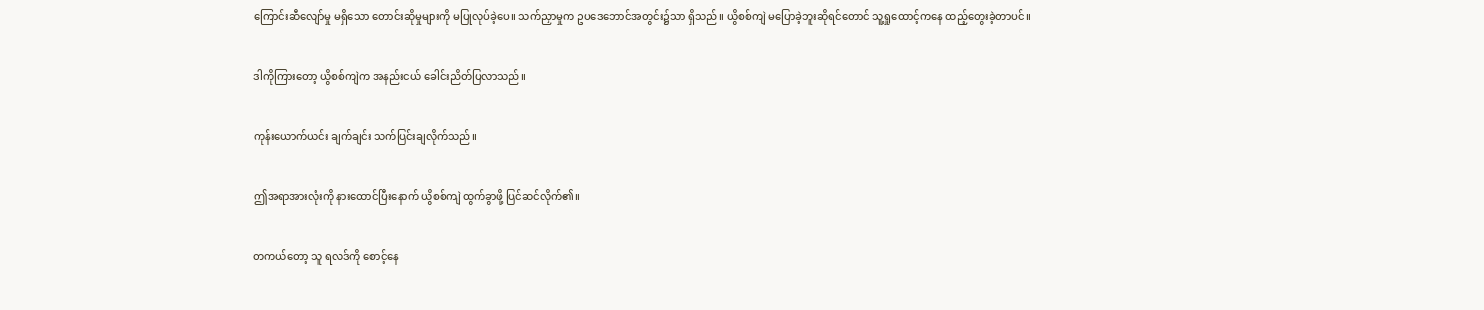ကြောင်းဆီလျော်မှု မရှိသော တောင်းဆိုမှုများကို မပြုလုပ်ခဲ့ပေ။ သက်ညှာမှုက ဥပဒေဘောင်အတွင်း၌သာ ရှိသည်။ ယွိစစ်ကျဲ မပြောခဲ့ဘူးဆိုရင်တောင် သူ့ရှုထောင့်ကနေ ထည့်တွေးခဲ့တာပင်။


ဒါကိုကြားတော့ ယွိစစ်ကျဲက အနည်းငယ် ခေါင်းညိတ်ပြလာသည်။


ကုန်းယောက်ယင်း ချက်ချင်း သက်ပြင်းချလိုက်သည်။


ဤအရာအားလုံးကို နားထောင်ပြီးနောက် ယွိစစ်ကျဲ ထွက်ခွာဖို့ ပြင်ဆင်လိုက်၏။


တကယ်တော့ သူ ရလဒ်ကို စောင့်နေ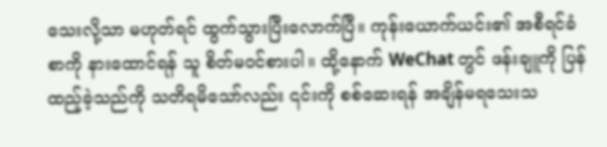သေးလို့သာ မဟုတ်ရင် ထွက်သွားပြီးလောက်ပြီ။ ကုန်းယောက်ယင်း၏ အစီရင်ခံစာကို နားထောင်ရန် သူ စိတ်မဝင်စားပါ။ ထို့နောက် WeChat တွင် ဖန်းချူကို ပြန်ထည့်ခဲ့သည်ကို သတိရမိသော်လည်း ၎င်းကို စစ်ဆေးရန် အချိန်မရသေးသ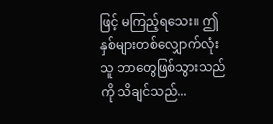ဖြင့် မကြည့်ရသေး။ ဤနှစ်များတစ်လျှောက်လုံး သူ ဘာတွေဖြစ်သွားသည်ကို သိချင်သည်...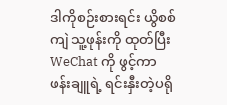ဒါကိုစဉ်းစားရင်း ယွိစစ်ကျဲ သူ့ဖုန်းကို ထုတ်ပြီး WeChat ကို ဖွင့်ကာ ဖန်းချူရဲ့ ရင်းနှီးတဲ့ပရို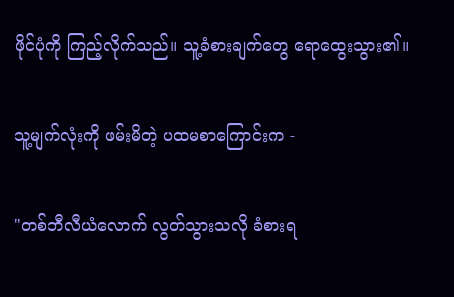ဖိုင်ပုံကို ကြည့်လိုက်သည်။ သူ့ခံစားချက်တွေ ရောထွေးသွား၏။


သူ့မျက်လုံးကို ဖမ်းမိတဲ့ ပထမစာကြောင်းက -


"တစ်ဘီလီယံလောက် လွတ်သွားသလို ခံစားရ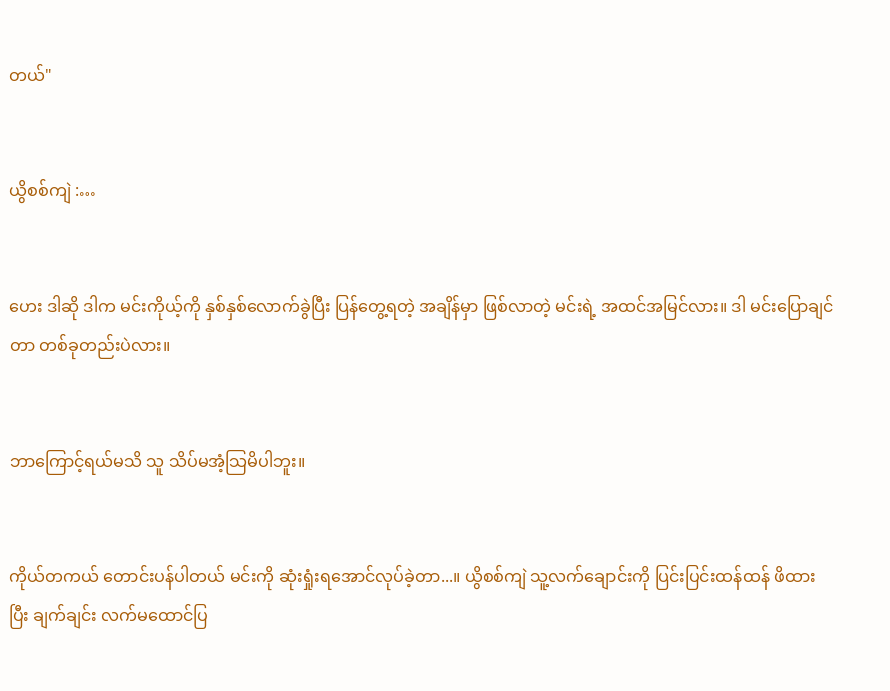တယ်"


ယွိစစ်ကျဲ :…


ဟေး ဒါဆို ဒါက မင်းကိုယ့်ကို နှစ်နှစ်လောက်ခွဲပြီး ပြန်တွေ့ရတဲ့ အချိန်မှာ ဖြစ်လာတဲ့ မင်းရဲ့ အထင်အမြင်လား။ ဒါ မင်းပြောချင်တာ တစ်ခုတည်းပဲလား။


ဘာကြောင့်ရယ်မသိ သူ သိပ်မအံ့သြမိပါဘူး။


ကိုယ်တကယ် တောင်းပန်ပါတယ် မင်းကို ဆုံးရှုံးရအောင်လုပ်ခဲ့တာ...။ ယွိစစ်ကျဲ သူ့လက်ချောင်းကို ပြင်းပြင်းထန်ထန် ဖိထားပြီး ချက်ချင်း လက်မထောင်ပြ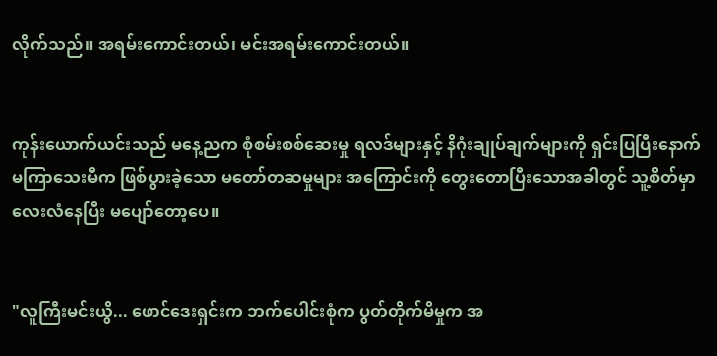လိုက်သည်။ အရမ်းကောင်းတယ်၊ မင်းအရမ်းကောင်းတယ်။


ကုန်းယောက်ယင်းသည် မနေ့ညက စုံစမ်းစစ်ဆေးမှု ရလဒ်များနှင့် နိဂုံးချုပ်ချက်များကို ရှင်းပြပြီးနောက် မကြာသေးမီက ဖြစ်ပွားခဲ့သော မတော်တဆမှုများ အကြောင်းကို တွေးတောပြီးသောအခါတွင် သူ့စိတ်မှာ လေးလံနေပြီး မပျော်တော့ပေ။


"လူကြီးမင်းယွိ... ဖောင်ဒေးရှင်းက ဘက်ပေါင်းစုံက ပွတ်တိုက်မိမှုက အ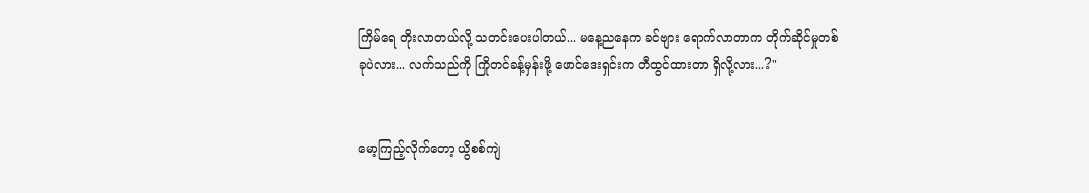ကြိမ်ရေ တိုးလာတယ်လို့ သတင်းပေးပါတယ်... မနေ့ညနေက ခင်ဗျား ရောက်လာတာက တိုက်ဆိုင်မှုတစ်ခုပဲလား... လက်သည်ကို ကြိုတင်ခန့်မှန်းဖို့ ဖောင်ဒေးရှင်းက တီထွင်ထားတာ ရှိလို့လား...?"


မော့ကြည့်လိုက်တော့ ယွိစစ်ကျဲ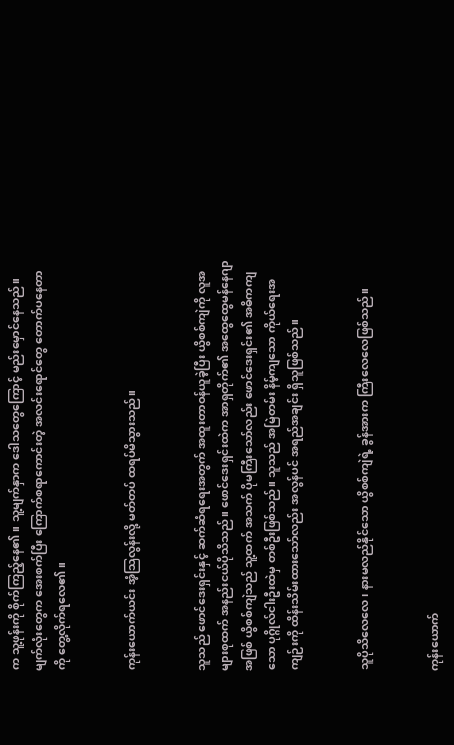က သူ့ဖုန်းကို စိုက်ကြည့်နေ၏။ သူ့မျက်နှာက ဒေါသတွေကြောင့် မည်းမှောင်နေသည်။ မျက်လုံးတွေက အေးစက်ပြီး ကြောက်စရာကောင်းတဲ့ အလင်းရောင်တွေ တောက်ပနေတာကို တွေ့လိုက်ရလေ၏။


ကုန်းယောက်ယင်း အံ့သြလွန်းလို့ မတ်တပ် ထရပ်မိသွားသည်။


သူသည် ဖောင်ဒေးရှင်းနှင့် ဆက်ဆံရရေးအတွက် အထူးတာဝန်ယူခဲ့ပြီး ယွိစစ်ကျဲကို လူအများစုထက် အနည်းငယ်ပိုသိသည်။ ဖောင်ဒေးရှင်းထဲက အာရှတိုက်၏ အထွေထွေမန်နေဂျာအဖြစ် ယွိစစ်ကျဲသည် သူ့ထက် အသက် ပိုမကြီးသော်လည်း ဖောင်ဒေးရှင်း၏ အဓိကကျသော ပုဂ္ဂိုလ်ငါးဦးထဲမှ တစ်ဦးဖြစ်သည်။ သူသည် အမြဲတမ်း နိမ့်ကျသော ကိုယ်ရေးအကျဉ်းကို ထိန်းသိမ်းထားသော်လည်း အလွန်ပင် အရည်အချင်း ရှိသူဖြစ်သည်။


သူပိုသိလေလေ၊ နားမလည်နိုင်သော ယွိစစ်ကျဲရဲ့ ခွန်အားက ကြီးလေလေဖြစ်သည်။


ကုန်းယောက်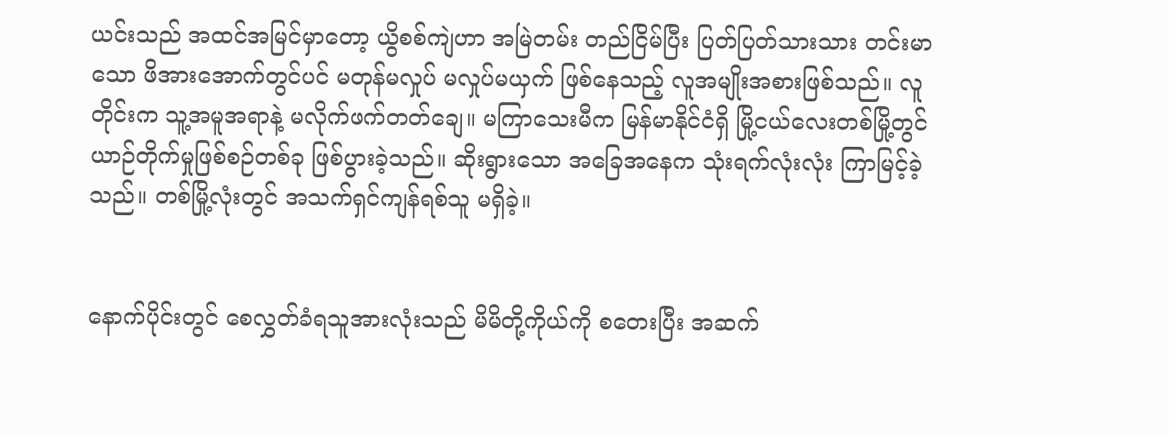ယင်းသည် အထင်အမြင်မှာတော့ ယွိစစ်ကျဲဟာ အမြဲတမ်း တည်ငြိမ်ပြီး ပြတ်ပြတ်သားသား တင်းမာသော ဖိအားအောက်တွင်ပင် မတုန်မလှုပ် မလှုပ်မယှက် ဖြစ်နေသည့် လူအမျိုးအစားဖြစ်သည်။ လူတိုင်းက သူ့အမူအရာနဲ့ မလိုက်ဖက်တတ်ချေ။ မကြာသေးမီက မြန်မာနိုင်ငံရှိ မြို့ငယ်လေးတစ်မြို့တွင် ယာဉ်တိုက်မှုဖြစ်စဉ်တစ်ခု ဖြစ်ပွားခဲ့သည်။ ဆိုးရွားသော အခြေအနေက သုံးရက်လုံးလုံး ကြာမြင့်ခဲ့သည်။ တစ်မြို့လုံးတွင် အသက်ရှင်ကျန်ရစ်သူ မရှိခဲ့။


နောက်ပိုင်းတွင် စေလွှတ်ခံရသူအားလုံးသည် မိမိတို့ကိုယ်ကို စတေးပြီး အဆက်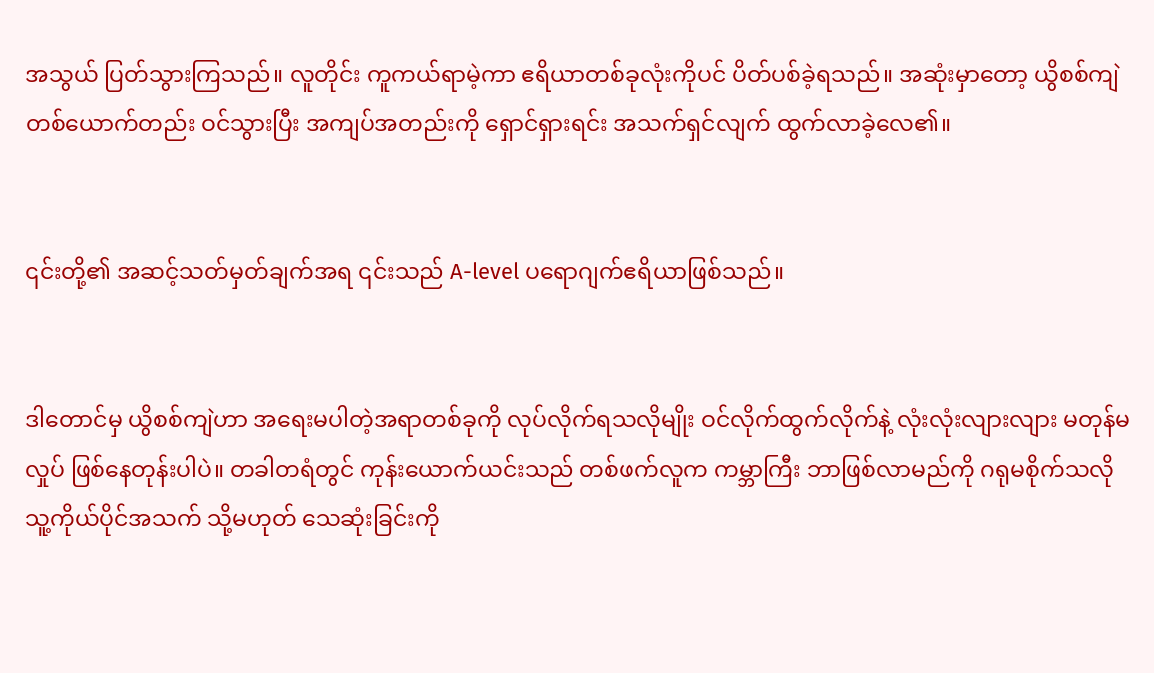အသွယ် ပြတ်သွားကြသည်။ လူတိုင်း ကူကယ်ရာမဲ့ကာ ဧရိယာတစ်ခုလုံးကိုပင် ပိတ်ပစ်ခဲ့ရသည်။ အဆုံးမှာတော့ ယွိစစ်ကျဲ တစ်ယောက်တည်း ဝင်သွားပြီး အကျပ်အတည်းကို ရှောင်ရှားရင်း အသက်ရှင်လျက် ထွက်လာခဲ့လေ၏။


၎င်းတို့၏ အဆင့်သတ်မှတ်ချက်အရ ၎င်းသည် A-level ပရောဂျက်ဧရိယာဖြစ်သည်။


ဒါတောင်မှ ယွိစစ်ကျဲဟာ အရေးမပါတဲ့အရာတစ်ခုကို လုပ်လိုက်ရသလိုမျိုး ဝင်လိုက်ထွက်လိုက်နဲ့ လုံးလုံးလျားလျား မတုန်မလှုပ် ဖြစ်နေတုန်းပါပဲ။ တခါတရံတွင် ကုန်းယောက်ယင်းသည် တစ်ဖက်လူက ကမ္ဘာကြီး ဘာဖြစ်လာမည်ကို ဂရုမစိုက်သလို သူ့ကိုယ်ပိုင်အသက် သို့မဟုတ် သေဆုံးခြင်းကို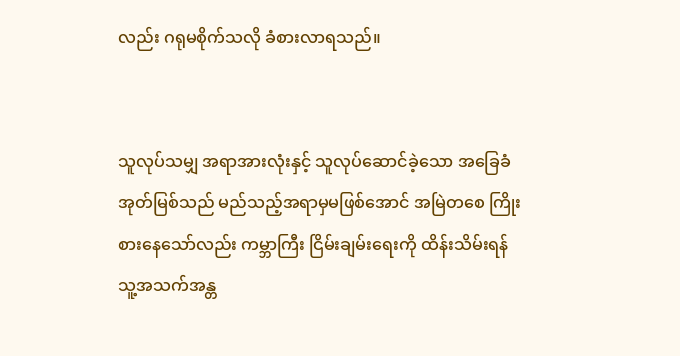လည်း ဂရုမစိုက်သလို ခံစားလာရသည်။


သူလုပ်သမျှ အရာအားလုံးနှင့် သူလုပ်ဆောင်ခဲ့သော အခြေခံအုတ်မြစ်သည် မည်သည့်အရာမှမဖြစ်အောင် အမြဲတစေ ကြိုးစားနေသော်လည်း ကမ္ဘာကြီး ငြိမ်းချမ်းရေးကို ထိန်းသိမ်းရန် သူ့အသက်အန္တ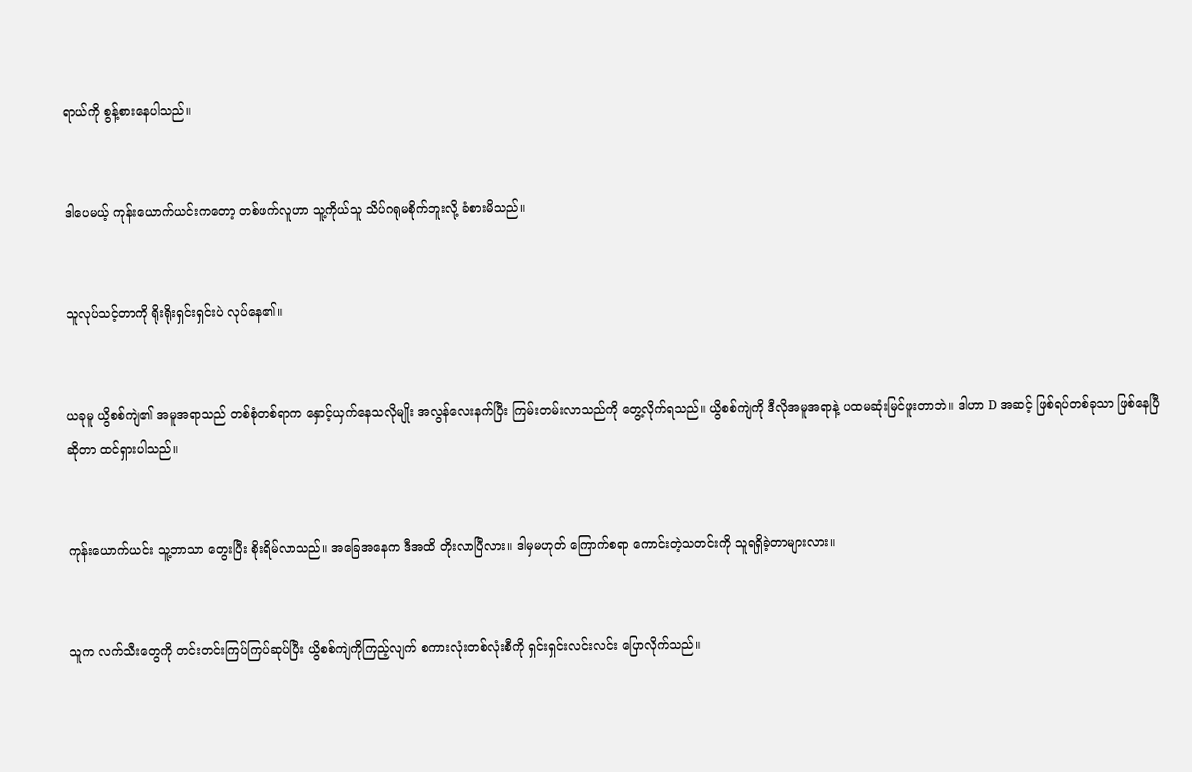ရာယ်ကို စွန့်စားနေပါသည်။


ဒါပေမယ့် ကုန်းယောက်ယင်းကတော့ တစ်ဖက်လူဟာ သူ့ကိုယ်သူ သိပ်ဂရုမစိုက်ဘူးလို့ ခံစားမိသည်။


သူလုပ်သင့်တာကို ရိုးရိုးရှင်းရှင်းပဲ လုပ်နေ၏။


ယခုမူ ယွိစစ်ကျဲ၏ အမူအရာသည် တစ်စုံတစ်ရာက နှောင့်ယှက်နေသလိုမျိုး အလွန်လေးနက်ပြီး ကြမ်းတမ်းလာသည်ကို တွေ့လိုက်ရသည်။ ယွိစစ်ကျဲကို ဒီလိုအမူအရာနဲ့ ပထမဆုံးမြင်ဖူးတာဘဲ။ ဒါဟာ D အဆင့် ဖြစ်ရပ်တစ်ခုသာ ဖြစ်နေပြီဆိုတာ ထင်ရှားပါသည်။


ကုန်းယောက်ယင်း သူ့ဘာသာ တွေးပြီး စိုးရိမ်လာသည်။ အခြေအနေက ဒီအထိ တိုးလာပြီလား။ ဒါမှမဟုတ် ကြောက်စရာ ကောင်းတဲ့သတင်းကို သူရရှိခဲ့တာများလား။


သူက လက်သီးတွေကို တင်းတင်းကြပ်ကြပ်ဆုပ်ပြီး ယွိစစ်ကျဲကိုကြည့်လျက် စကားလုံးတစ်လုံးစီကို ရှင်းရှင်းလင်းလင်း ပြောလိုက်သည်။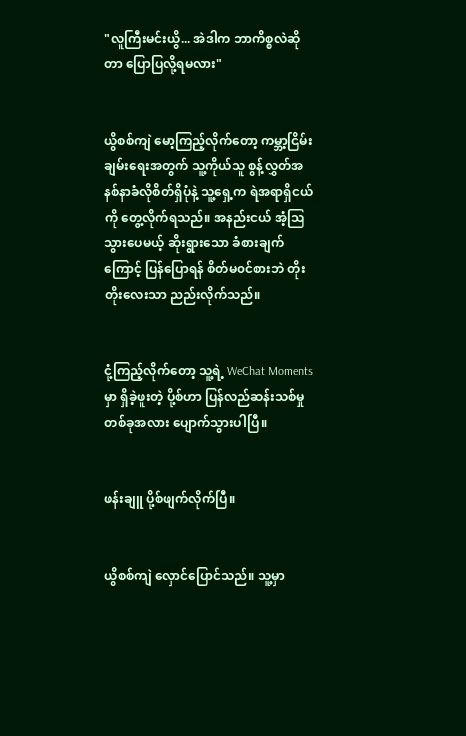"လူကြီးမင်းယွိ... အဲဒါက ဘာကိစ္စလဲဆိုတာ ပြောပြလို့ရမလား"


ယွိစစ်ကျဲ မော့ကြည့်လိုက်တော့ ကမ္ဘာ့ငြိမ်းချမ်းရေးအတွက် သူ့ကိုယ်သူ စွန့်လွှတ်အနစ်နာခံလိုစိတ်ရှိပုံနဲ့ သူ့ရှေ့က ရဲအရာရှိငယ်ကို တွေ့လိုက်ရသည်။ အနည်းငယ် အံ့ဩသွားပေမယ့် ဆိုးရွားသော ခံစားချက်ကြောင့် ပြန်ပြောရန် စိတ်မ၀င်စားဘဲ တိုးတိုးလေးသာ ညည်းလိုက်သည်။


ငုံ့ကြည့်လိုက်တော့ သူ့ရဲ့ WeChat Moments မှာ ရှိခဲ့ဖူးတဲ့ ပို့စ်ဟာ ပြန်လည်ဆန်းသစ်မှု တစ်ခုအလား ပျောက်သွားပါပြီ။


ဖန်းချူ ပို့စ်ဖျက်လိုက်ပြီ။


ယွိစစ်ကျဲ လှောင်ပြောင်သည်။ သူ့မှာ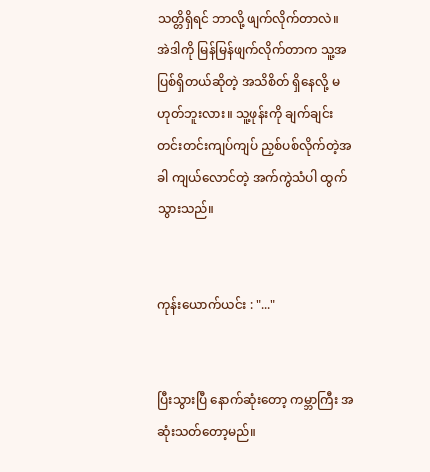သတ္တိရှိရင် ဘာလို့ ဖျက်လိုက်တာလဲ။ အဲဒါကို မြန်မြန်ဖျက်လိုက်တာက သူ့အပြစ်ရှိတယ်ဆိုတဲ့ အသိစိတ် ရှိနေလို့ မဟုတ်ဘူးလား။ သူ့ဖုန်းကို ချက်ချင်း တင်းတင်းကျပ်ကျပ် ညှစ်ပစ်လိုက်တဲ့အခါ ကျယ်လောင်တဲ့ အက်ကွဲသံပါ ထွက်သွားသည်။


ကုန်းယောက်ယင်း : "..."


ပြီးသွားပြီ နောက်ဆုံးတော့ ကမ္ဘာကြီး အဆုံးသတ်တော့မည်။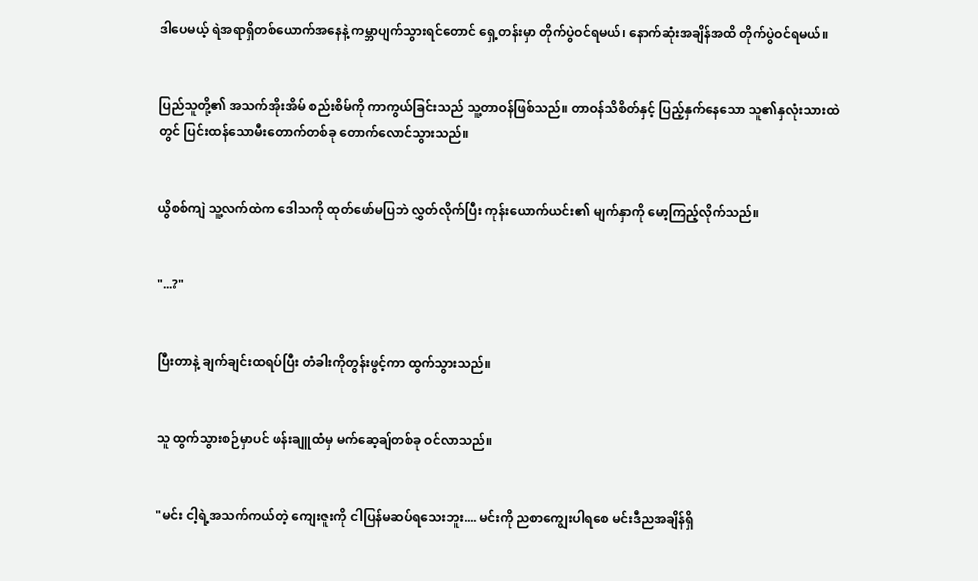ဒါပေမယ့် ရဲအရာရှိတစ်ယောက်အနေနဲ့ ကမ္ဘာပျက်သွားရင်တောင် ရှေ့တန်းမှာ တိုက်ပွဲဝင်ရမယ်၊ နောက်ဆုံးအချိန်အထိ တိုက်ပွဲဝင်ရမယ်။


ပြည်သူတို့၏ အသက်အိုးအိမ် စည်းစိမ်ကို ကာကွယ်ခြင်းသည် သူ့တာဝန်ဖြစ်သည်။ တာဝန်သိစိတ်နှင့် ပြည့်နှက်နေသော သူ၏နှလုံးသားထဲတွင် ပြင်းထန်သောမီးတောက်တစ်ခု တောက်လောင်သွားသည်။


ယွိစစ်ကျဲ သူ့လက်ထဲက ဒေါသကို ထုတ်ဖော်မပြဘဲ လွှတ်လိုက်ပြီး ကုန်းယောက်ယင်း၏ မျက်နှာကို မော့ကြည့်လိုက်သည်။


"...?"


ပြီးတာနဲ့ ချက်ချင်းထရပ်ပြီး တံခါးကိုတွန်းဖွင့်ကာ ထွက်သွားသည်။


သူ ထွက်သွားစဉ်မှာပင် ဖန်းချူထံမှ မက်ဆေ့ချ်တစ်ခု ဝင်လာသည်။


"မင်း ငါ့ရဲ့အသက်ကယ်တဲ့ ကျေးဇူးကို ငါပြန်မဆပ်ရသေးဘူး.... မင်းကို ညစာကျွေးပါရစေ မင်းဒီညအချိန်ရှိ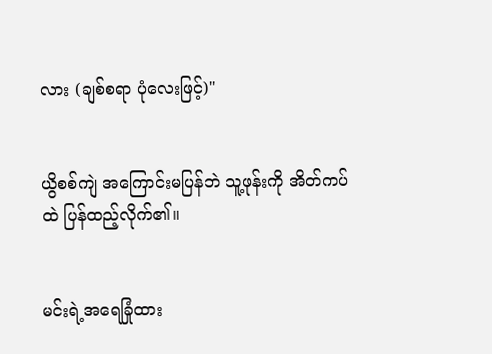လား (ချစ်စရာ ပုံလေးဖြင့်)"


ယွိစစ်ကျဲ အကြောင်းမပြန်ဘဲ သူ့ဖုန်းကို အိတ်ကပ်ထဲ ပြန်ထည့်လိုက်၏။


မင်းရဲ့အရေခြုံထား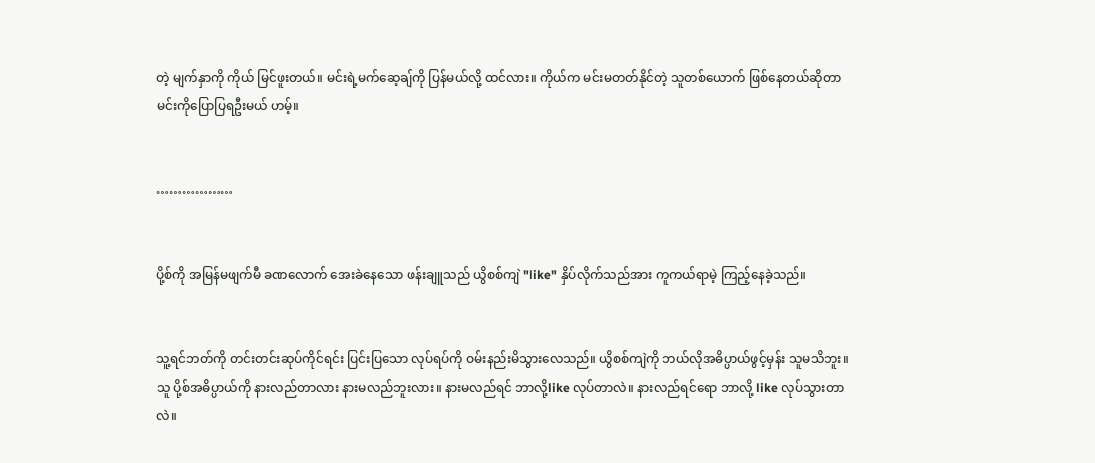တဲ့ မျက်နှာကို ကိုယ် မြင်ဖူးတယ်။ မင်းရဲ့မက်ဆေ့ချ်ကို ပြန်မယ်လို့ ထင်လား။ ကိုယ်က မင်းမတတ်နိုင်တဲ့ သူတစ်ယောက် ဖြစ်နေတယ်ဆိုတာ မင်းကိုပြောပြရဦးမယ် ဟမ့်။


………………


ပို့စ်ကို အမြန်မဖျက်မီ ခဏလောက် အေးခဲနေသော ဖန်းချူသည် ယွိစစ်ကျဲ "like" နှိပ်လိုက်သည်အား ကူကယ်ရာမဲ့ ကြည့်နေခဲ့သည်။


သူ့ရင်ဘတ်ကို တင်းတင်းဆုပ်ကိုင်ရင်း ပြင်းပြသော လုပ်ရပ်ကို ဝမ်းနည်းမိသွားလေသည်။ ယွိစစ်ကျဲကို ဘယ်လိုအဓိပ္ပာယ်ဖွင့်မှန်း သူမသိဘူး။ သူ ပို့စ်အဓိပ္ပာယ်ကို နားလည်တာလား နားမလည်ဘူးလား။ နားမလည်ရင် ဘာလို့like လုပ်တာလဲ။ နားလည်ရင်ရော ဘာလို့ like လုပ်သွားတာလဲ။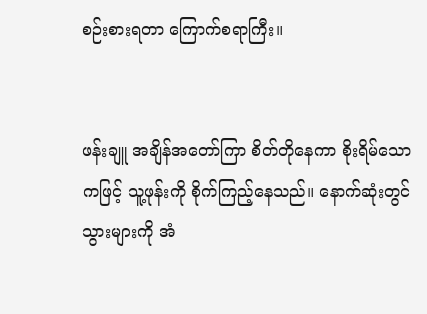စဉ်းစားရတာ ကြောက်စရာကြီး။


ဖန်းချူ အချိန်အတော်ကြာ စိတ်တိုနေကာ စိုးရိမ်သောကဖြင့် သူ့ဖုန်းကို စိုက်ကြည့်နေသည်။ နောက်ဆုံးတွင် သွားများကို အံ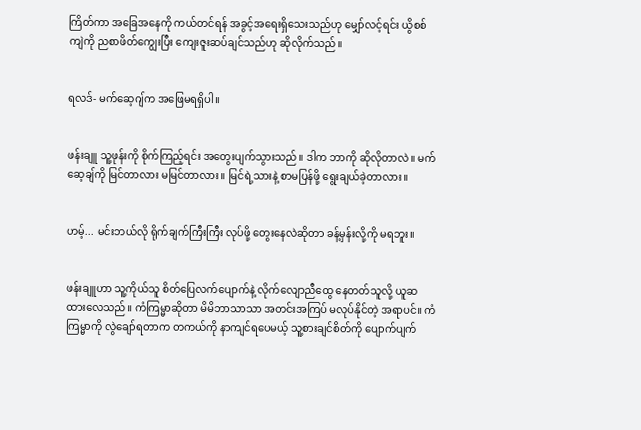ကြိတ်ကာ အခြေအနေကို ကယ်တင်ရန် အခွင့်အရေးရှိသေးသည်ဟု မျှော်လင့်ရင်း ယွိစစ်ကျဲကို ညစာဖိတ်ကျွေးပြီး ကျေးဇူးဆပ်ချင်သည်ဟု ဆိုလိုက်သည်။


ရလဒ်- မက်ဆေ့ဂျ်က အဖြေမရရှိပါ။


ဖန်းချူ သူ့ဖုန်းကို စိုက်ကြည့်ရင်း အတွေးပျက်သွားသည်။ ဒါက ဘာကို ဆိုလိုတာလဲ။ မက်ဆေ့ချ်ကို မြင်တာလား မမြင်တာလား။ မြင်ရဲ့သားနဲ့ စာမပြန်ဖို့ ရွေးချယ်ခဲ့တာလား။


ဟမ့်... မင်းဘယ်လို ရိုက်ချက်ကြီးကြီး လုပ်ဖို့ တွေးနေလဲဆိုတာ ခန့်မှန်းလို့ကို မရဘူး။


ဖန်းချူဟာ သူ့ကိုယ်သူ စိတ်ပြေလက်ပျောက်နဲ့ လိုက်လျောညီထွေ နေတတ်သူလို့ ယူဆထားလေသည်။ ကံကြမ္မာဆိုတာ မိမိဘာသာသာ အတင်းအကြပ် မလုပ်နိုင်တဲ့ အရာပင်။ ကံကြမ္မာကို လွဲချော်ရတာက တကယ်ကို နာကျင်ရပေမယ့် သူ့စားချင်စိတ်ကို ပျောက်ပျက်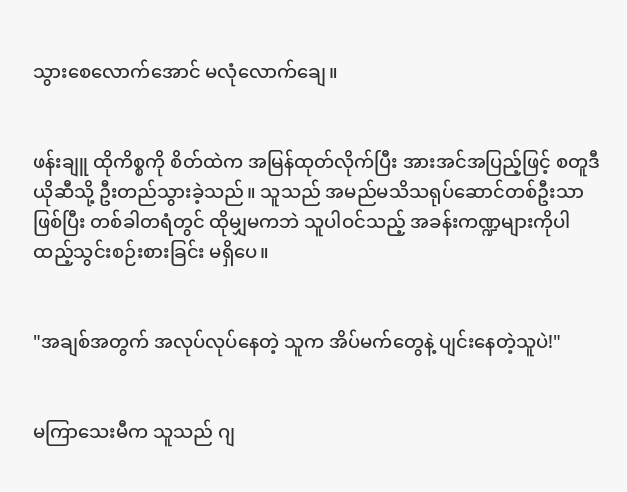သွားစေလောက်အောင် မလုံလောက်ချေ။


ဖန်းချူ ထိုကိစ္စကို စိတ်ထဲက အမြန်ထုတ်လိုက်ပြီး အားအင်အပြည့်ဖြင့် စတူဒီယိုဆီသို့ ဦးတည်သွားခဲ့သည်။ သူသည် အမည်မသိသရုပ်ဆောင်တစ်ဦးသာ ဖြစ်ပြီး တစ်ခါတရံတွင် ထိုမျှမကဘဲ သူပါဝင်သည့် အခန်းကဏ္ဍများကိုပါ ထည့်သွင်းစဉ်းစားခြင်း မရှိပေ။


"အချစ်အတွက် အလုပ်လုပ်နေတဲ့ သူက အိပ်မက်တွေနဲ့ ပျင်းနေတဲ့သူပဲ!"


မကြာသေးမီက သူသည် ဂျ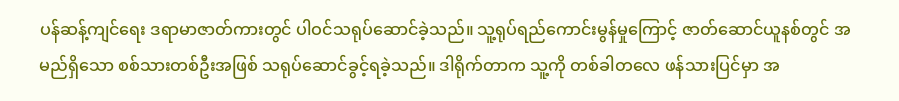ပန်ဆန့်ကျင်ရေး ဒရာမာဇာတ်ကားတွင် ပါဝင်သရုပ်ဆောင်ခဲ့သည်။ သူ့ရုပ်ရည်ကောင်းမွန်မှုကြောင့် ဇာတ်ဆောင်ယူနစ်တွင် အမည်ရှိသော စစ်သားတစ်ဦးအဖြစ် သရုပ်ဆောင်ခွင့်ရခဲ့သည်။ ဒါရိုက်တာက သူ့ကို တစ်ခါတလေ ဖန်သားပြင်မှာ အ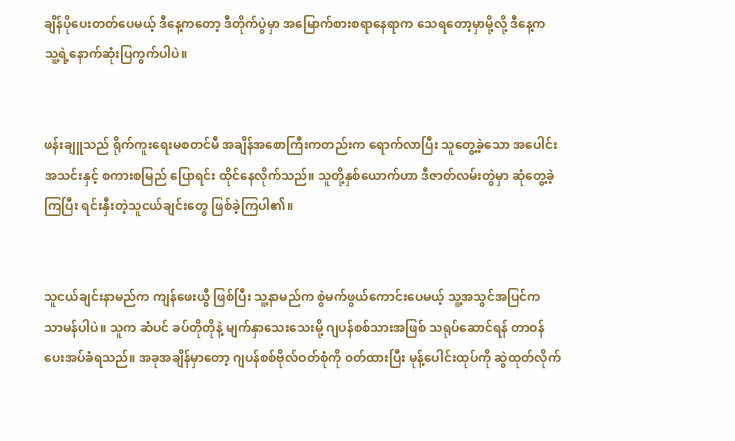ချိန်ပိုပေးတတ်ပေမယ့် ဒီနေ့ကတော့ ဒီတိုက်ပွဲမှာ အမြောက်စားစရာနေရာက သေရတော့မှာမို့လို့ ဒီနေ့က သူ့ရဲ့နောက်ဆုံးပြကွက်ပါပဲ။


ဖန်းချူသည် ရိုက်ကူးရေးမစတင်မီ အချိန်အစောကြီးကတည်းက ရောက်လာပြီး သူတွေ့ခဲ့သော အပေါင်းအသင်းနှင့် စကားစမြည် ပြောရင်း ထိုင်နေလိုက်သည်။ သူတို့နှစ်ယောက်ဟာ ဒီဇာတ်လမ်းတွဲမှာ ဆုံတွေ့ခဲ့ကြပြီး ရင်းနှီးတဲ့သူငယ်ချင်းတွေ ဖြစ်ခဲ့ကြပါ၏။


သူငယ်ချင်းနာမည်က ကျန်ဖေးယွီ ဖြစ်ပြီး သူ့နာမည်က စွဲမက်ဖွယ်ကောင်းပေမယ့် သူ့အသွင်အပြင်က သာမန်ပါပဲ။ သူက ဆံပင် ခပ်တိုတိုနဲ့ မျက်နှာသေးသေးမို့ ဂျပန်စစ်သားအဖြစ် သရုပ်ဆောင်ရန် တာဝန်ပေးအပ်ခံရသည်။ အခုအချိန်မှာတော့ ဂျပန်စစ်ဗိုလ်ဝတ်စုံကို ၀တ်ထားပြီး မုန့်ပေါင်းထုပ်ကို ဆွဲထုတ်လိုက်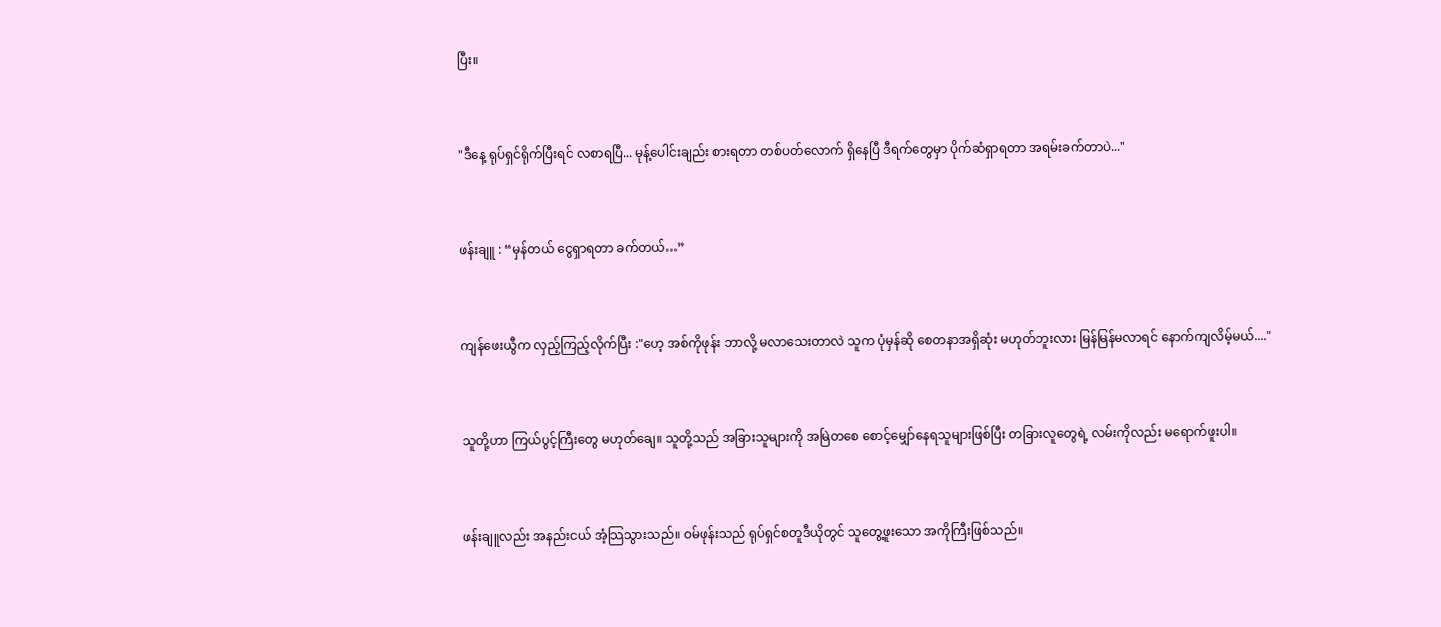ပြီး။


"ဒီနေ့ ရုပ်ရှင်ရိုက်ပြီးရင် လစာရပြီ... မုန့်ပေါင်းချည်း စားရတာ တစ်ပတ်လောက် ရှိနေပြီ ဒီရက်တွေမှာ ပိုက်ဆံရှာရတာ အရမ်းခက်တာပဲ..."


ဖန်းချူ : “မှန်တယ် ငွေရှာရတာ ခက်တယ်…”


ကျန်ဖေးယွီက လှည့်ကြည့်လိုက်ပြီး :"ဟေ့ အစ်ကိုဖုန်း ဘာလို့ မလာသေးတာလဲ သူက ပုံမှန်ဆို စေတနာအရှိဆုံး မဟုတ်ဘူးလား မြန်မြန်မလာရင် နောက်ကျလိမ့်မယ်...."


သူတို့ဟာ ကြယ်ပွင့်ကြီးတွေ မဟုတ်ချေ။ သူတို့သည် အခြားသူများကို အမြဲတစေ စောင့်မျှော်နေရသူများဖြစ်ပြီး တခြားလူတွေရဲ့ လမ်းကိုလည်း မရောက်ဖူးပါ။


ဖန်းချူလည်း အနည်းငယ် အံ့သြသွားသည်။ ဝမ်ဖုန်းသည် ရုပ်ရှင်စတူဒီယိုတွင် သူတွေ့ဖူးသော အကိုကြီးဖြစ်သည်။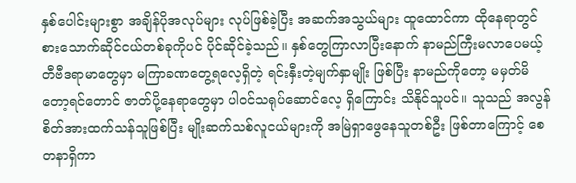နှစ်ပေါင်းများစွာ အချိန်ပိုအလုပ်များ လုပ်ဖြစ်ခဲ့ပြီး အဆက်အသွယ်များ ထူထောင်ကာ ထိုနေရာတွင် စားသောက်ဆိုင်ငယ်တစ်ခုကိုပင် ပိုင်ဆိုင်ခဲ့သည်။ နှစ်တွေကြာလာပြီးနောက် နာမည်ကြီးမလာပေမယ့် တီဗီဒရာမာတွေမှာ မကြာခဏတွေ့ရလေ့ရှိတဲ့ ရင်းနှီးတဲ့မျက်နှာမျိုး ဖြစ်ပြီး နာမည်ကိုတော့ မမှတ်မိတော့ရင်တောင် ဇာတ်ပို့နေရာတွေမှာ ပါဝင်သရုပ်ဆောင်လေ့ ရှိကြောင်း သိနိုင်သူပင်။ သူသည် အလွန် စိတ်အားထက်သန်သူဖြစ်ပြီး မျိုးဆက်သစ်လူငယ်များကို အမြဲရှာဖွေနေသူတစ်ဦး ဖြစ်တာကြောင့် စေတနာရှိကာ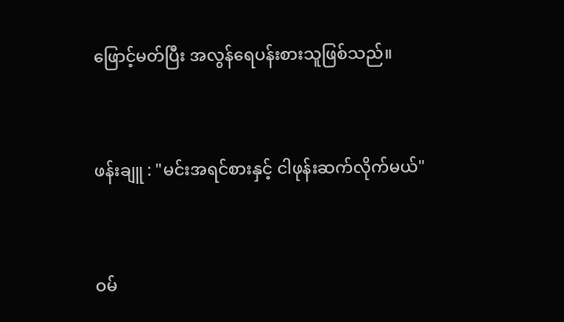ဖြောင့်မတ်ပြီး အလွန်ရေပန်းစားသူဖြစ်သည်။


ဖန်းချူ : "မင်းအရင်စားနှင့် ငါဖုန်းဆက်လိုက်မယ်"


ဝမ်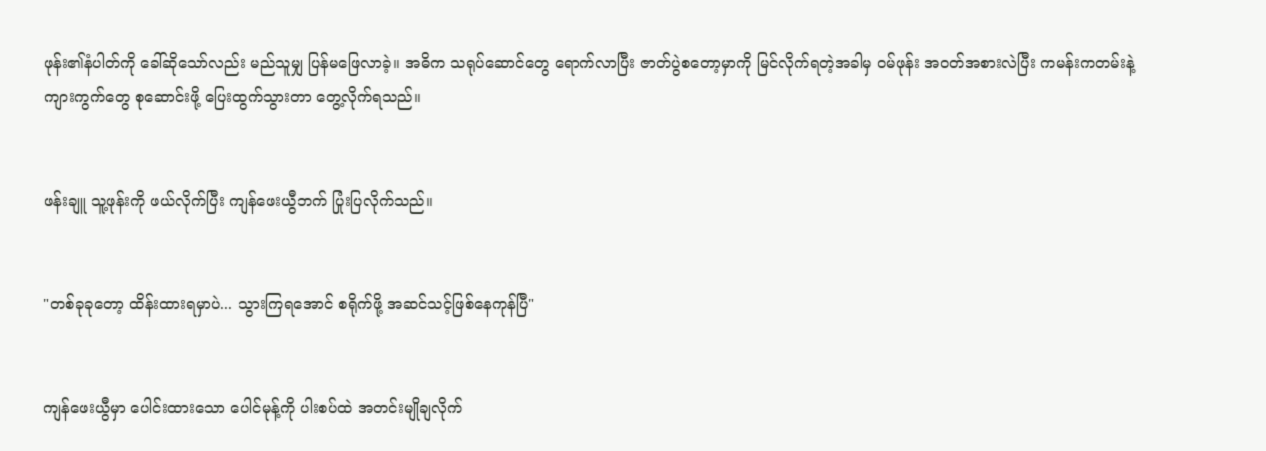ဖုန်း၏နံပါတ်ကို ခေါ်ဆိုသော်လည်း မည်သူမျှ ပြန်မဖြေလာခဲ့။ အဓိက သရုပ်ဆောင်တွေ ရောက်လာပြီး ဇာတ်ပွဲစတော့မှာကို မြင်လိုက်ရတဲ့အခါမှ ဝမ်ဖုန်း အဝတ်အစားလဲပြီး ကမန်းကတမ်းနဲ့ ကျားကွက်တွေ စုဆောင်းဖို့ ပြေးထွက်သွားတာ တွေ့လိုက်ရသည်။


ဖန်းချူ သူ့ဖုန်းကို ဖယ်လိုက်ပြီး ကျန်ဖေးယွီဘက် ပြုံးပြလိုက်သည်။


"တစ်ခုခုတော့ ထိန်းထားရမှာပဲ... သွားကြရအောင် စရိုက်ဖို့ အဆင်သင့်ဖြစ်နေကုန်ပြီ"


ကျန်ဖေးယွီမှာ ပေါင်းထားသော ပေါင်မုန့်ကို ပါးစပ်ထဲ အတင်းမျိုချလိုက်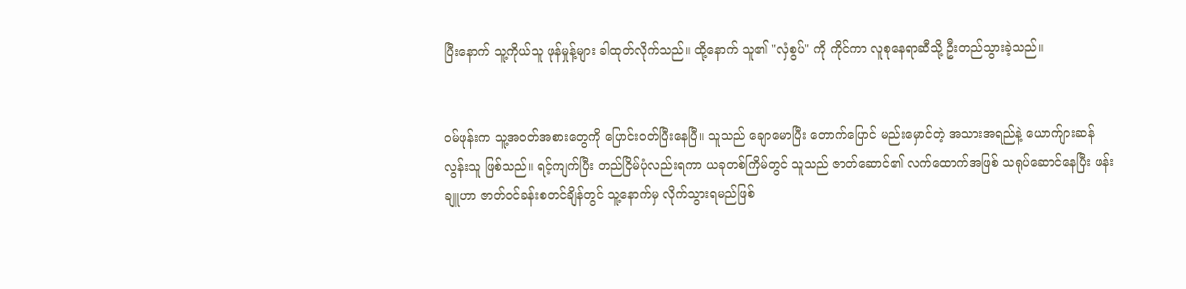ပြီးနောက် သူ့ကိုယ်သူ ဖုန်မှုန့်များ ခါထုတ်လိုက်သည်။ ထို့နောက် သူ၏ "လှံစွပ်" ကို ကိုင်ကာ လူစုနေရာဆီသို့ ဦးတည်သွားခဲ့သည်။


ဝမ်ဖုန်းက သူ့အဝတ်အစားတွေကို ပြောင်းဝတ်ပြီးနေပြီ။ သူသည် ချောမောပြီး တောက်ပြောင် မည်းမှောင်တဲ့ အသားအရည်နဲ့ ယောက်ျားဆန်လွန်းသူ ဖြစ်သည်။ ရင့်ကျက်ပြီး တည်ငြိမ်ပုံလည်းရကာ ယခုတစ်ကြိမ်တွင် သူသည် ဇာတ်ဆောင်၏ လက်ထောက်အဖြစ် သရုပ်ဆောင်နေပြီး ဖန်းချူဟာ ဇာတ်ဝင်ခန်းစတင်ချိန်တွင် သူ့နောက်မှ လိုက်သွားရမည်ဖြစ်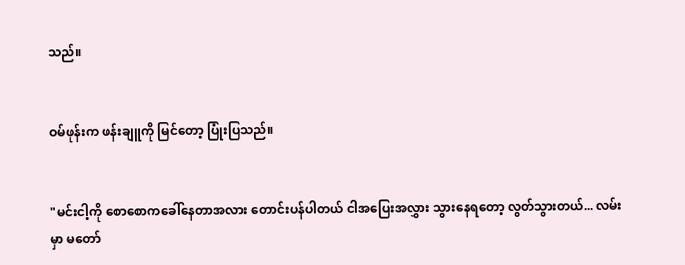သည်။


ဝမ်ဖုန်းက ဖန်းချူကို မြင်တော့ ပြုံးပြသည်။


"မင်းငါ့ကို စောစောကခေါ်နေတာအလား တောင်းပန်ပါတယ် ငါအပြေးအလွှား သွားနေရတော့ လွတ်သွားတယ်... လမ်းမှာ မတော်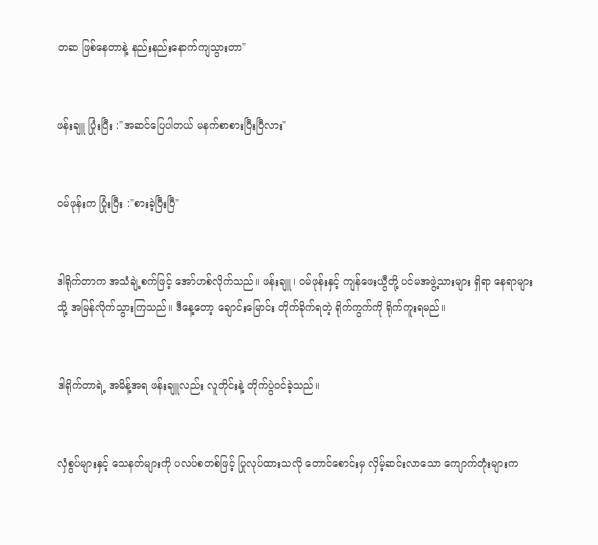တဆ ဖြစ်နေတာနဲ့ နည်းနည်းနောက်ကျသွားတာ"


ဖန်းချူ ပြုံးပြီး :"အဆင်ပြေပါတယ် မနက်စာစားပြီးပြီလား"


ဝမ်ဖုန်းက ပြုံးပြီး :"စားခဲ့ပြီးပြီ"


ဒါရိုက်တာက အသံချဲ့စက်ဖြင့် အော်ဟစ်လိုက်သည်။ ဖန်းချူ၊ ဝမ်ဖုန်းနှင့် ကျန်ဖေးယွီတို့ ပင်မအဖွဲ့သားများ ရှိရာ နေရာများသို့ အမြန်လိုက်သွားကြသည်။ ဒီနေ့တော့ ချောင်းမြောင်း တိုက်ခိုက်ရတဲ့ ရိုက်ကွက်ကို ရိုက်ကူးရမည်။


ဒါရိုက်တာရဲ့ အမိန့်အရ ဖန်းချူလည်း လူတိုင်းနဲ့ တိုက်ပွဲဝင်ခဲ့သည်။


လှံစွပ်များနှင့် သေနတ်များကို ပလပ်စတစ်ဖြင့် ပြုလုပ်ထားသလို တောင်စောင်းမှ လှိမ့်ဆင်းလာသော ကျောက်တုံးများက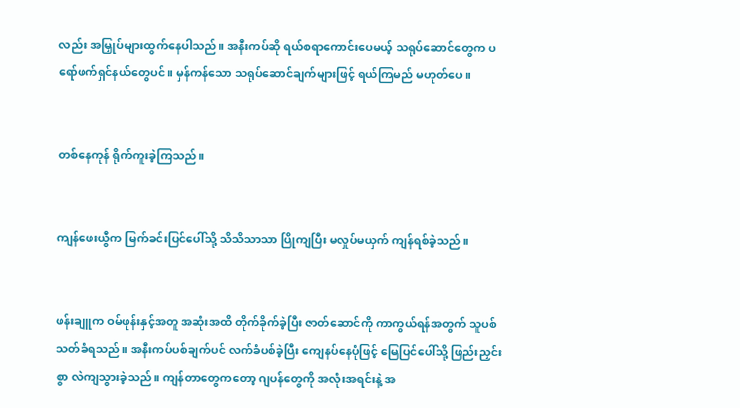လည်း အမြှုပ်များထွက်နေပါသည်။ အနီးကပ်ဆို ရယ်စရာကောင်းပေမယ့် သရုပ်ဆောင်တွေက ပရော်ဖက်ရှင်နယ်တွေပင်။ မှန်ကန်သော သရုပ်ဆောင်ချက်များဖြင့် ရယ်ကြမည် မဟုတ်ပေ။


တစ်နေကုန် ရိုက်ကူးခဲ့ကြသည်။


ကျန်ဖေးယွီက မြက်ခင်းပြင်ပေါ်သို့ သိသိသာသာ ပြိုကျပြီး မလှုပ်မယှက် ကျန်ရစ်ခဲ့သည်။


ဖန်းချူက ဝမ်ဖုန်းနှင့်အတူ အဆုံးအထိ တိုက်ခိုက်ခဲ့ပြီး ဇာတ်ဆောင်ကို ကာကွယ်ရန်အတွက် သူပစ်သတ်ခံရသည်။ အနီးကပ်ပစ်ချက်ပင် လက်ခံပစ်ခဲ့ပြီး ကျေနပ်နေပုံဖြင့် မြေပြင်ပေါ်သို့ ဖြည်းညှင်းစွာ လဲကျသွားခဲ့သည်။ ကျန်တာတွေကတော့ ဂျပန်တွေကို အလုံးအရင်းနဲ့ အ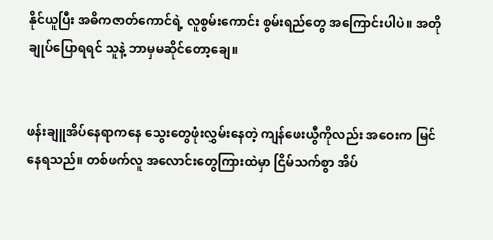နိုင်ယူပြီး အဓိကဇာတ်ကောင်ရဲ့ လူစွမ်းကောင်း စွမ်းရည်တွေ အကြောင်းပါပဲ။ အတိုချုပ်ပြောရရင် သူနဲ့ ဘာမှမဆိုင်တော့ချေ။


ဖန်းချူအိပ်နေရာကနေ သွေးတွေဖုံးလွှမ်းနေတဲ့ ကျန်ဖေးယွီကိုလည်း အဝေးက မြင်နေရသည်။ တစ်ဖက်လူ အလောင်းတွေကြားထဲမှာ ငြိမ်သက်စွာ အိပ်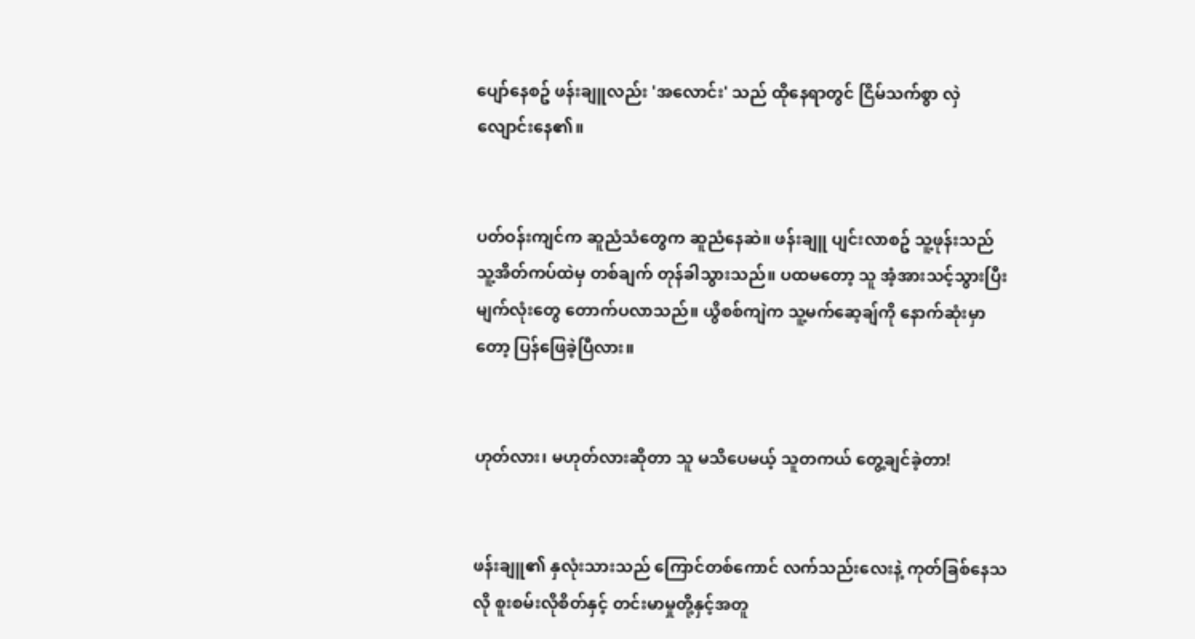ပျော်နေစဥ် ဖန်းချူလည်း 'အလောင်း' သည် ထိုနေရာတွင် ငြိမ်သက်စွာ လှဲလျောင်းနေ၏။


ပတ်ဝန်းကျင်က ဆူညံသံတွေက ဆူညံနေဆဲ။ ဖန်းချူ ပျင်းလာစဥ် သူ့ဖုန်းသည် သူ့အိတ်ကပ်ထဲမှ တစ်ချက် တုန်ခါသွားသည်။ ပထမတော့ သူ အံ့အားသင့်သွားပြီး မျက်လုံးတွေ တောက်ပလာသည်။ ယွိစစ်ကျဲက သူ့မက်ဆေ့ချ်ကို နောက်ဆုံးမှာတော့ ပြန်ဖြေခဲ့ပြီလား။


ဟုတ်လား၊ မဟုတ်လားဆိုတာ သူ မသိပေမယ့် သူတကယ် တွေ့ချင်ခဲ့တာ!


ဖန်းချူ၏ နှလုံးသားသည် ကြောင်တစ်ကောင် လက်သည်းလေးနဲ့ ကုတ်ခြစ်နေသလို စူးစမ်းလိုစိတ်နှင့် တင်းမာမှုတို့နှင့်အတူ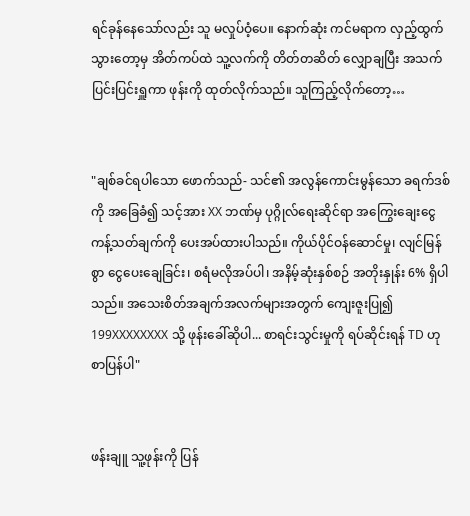ရင်ခုန်နေသော်လည်း သူ မလှုပ်ဝံ့ပေ။ နောက်ဆုံး ကင်မရာက လှည့်ထွက်သွားတော့မှ အိတ်ကပ်ထဲ သူ့လက်ကို တိတ်တဆိတ် လျှောချပြီး အသက်ပြင်းပြင်းရှူကာ ဖုန်းကို ထုတ်လိုက်သည်။ သူကြည့်လိုက်တော့…


"ချစ်ခင်ရပါသော ဖောက်သည်- သင်၏ အလွန်ကောင်းမွန်သော ခရက်ဒစ်ကို အခြေခံ၍ သင့်အား XX ဘဏ်မှ ပုဂ္ဂိုလ်ရေးဆိုင်ရာ အကြွေးချေးငွေ ကန့်သတ်ချက်ကို ပေးအပ်ထားပါသည်။ ကိုယ်ပိုင်ဝန်ဆောင်မှု၊ လျင်မြန်စွာ ငွေပေးချေခြင်း၊ စရံမလိုအပ်ပါ၊ အနိမ့်ဆုံးနှစ်စဉ် အတိုးနှုန်း 6% ရှိပါသည်။ အသေးစိတ်အချက်အလက်များအတွက် ကျေးဇူးပြု၍ 199XXXXXXXX သို့ ဖုန်းခေါ်ဆိုပါ... စာရင်းသွင်းမှုကို ရပ်ဆိုင်းရန် TD ဟု စာပြန်ပါ"


ဖန်းချူ သူ့ဖုန်းကို ပြန်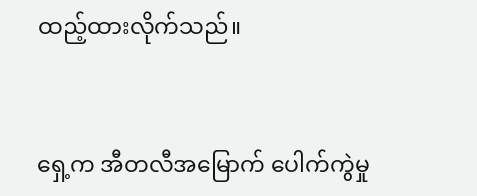ထည့်ထားလိုက်သည်။


ရှေ့က အီတလီအမြောက် ပေါက်ကွဲမှု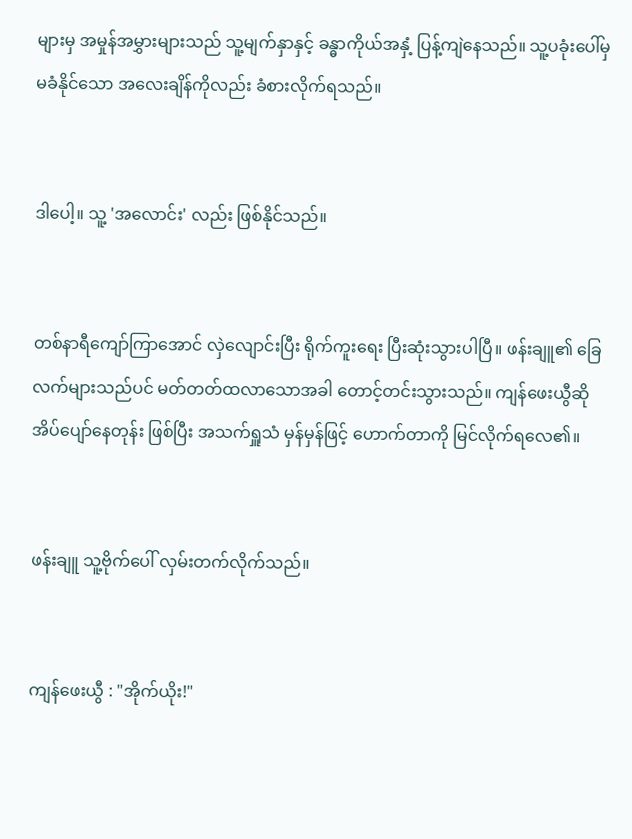များမှ အမှုန်အမွှားများသည် သူ့မျက်နှာနှင့် ခန္ဓာကိုယ်အနှံ့ ပြန့်ကျဲနေသည်။ သူ့ပခုံးပေါ်မှ မခံနိုင်သော အလေးချိန်ကိုလည်း ခံစားလိုက်ရသည်။


ဒါပေါ့။ သူ့ 'အလောင်း' လည်း ဖြစ်နိုင်သည်။


တစ်နာရီကျော်ကြာအောင် လှဲလျောင်းပြီး ရိုက်ကူးရေး ပြီးဆုံးသွားပါပြီ။ ဖန်းချူ၏ ခြေလက်များသည်ပင် မတ်တတ်ထလာသောအခါ တောင့်တင်းသွားသည်။ ကျန်ဖေးယွီဆို အိပ်ပျော်နေတုန်း ဖြစ်ပြီး အသက်ရှူသံ မှန်မှန်ဖြင့် ဟောက်တာကို မြင်လိုက်ရလေ၏။


ဖန်းချူ သူ့ဗိုက်ပေါ် လှမ်းတက်လိုက်သည်။


ကျန်ဖေးယွီ : "အိုက်ယိုး!"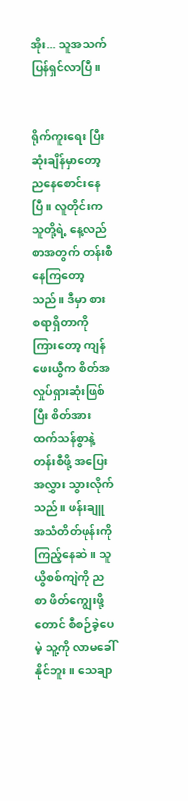အိုး... သူအသက်ပြန်ရှင်လာပြီ။


ရိုက်ကူးရေး ပြီးဆုံးချိန်မှာတော့ ညနေစောင်းနေပြီ။ လူတိုင်းက သူတို့ရဲ့ နေ့လည်စာအတွက် တန်းစီနေကြတော့သည်။ ဒီမှာ စားစရာရှိတာကို ကြားတော့ ကျန်ဖေးယွီက စိတ်အလှုပ်ရှားဆုံးဖြစ်ပြီး စိတ်အားထက်သန်စွာနဲ့ တန်းစီဖို့ အပြေးအလွှား သွားလိုက်သည်။ ဖန်းချူ အသံတိတ်ဖုန်းကို ကြည့်နေဆဲ။ သူ ယွိစစ်ကျဲကို ညစာ ဖိတ်ကျွေးဖို့တောင် စီစဉ်ခဲ့ပေမဲ့ သူ့ကို လာမခေါ်နိုင်ဘူး။ သေချာ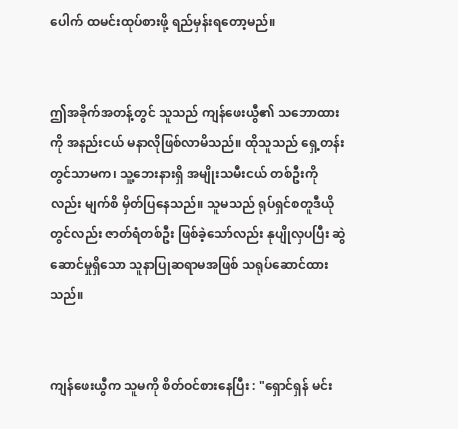ပေါက် ထမင်းထုပ်စားဖို့ ရည်မှန်းရတော့မည်။


ဤအခိုက်အတန့်တွင် သူသည် ကျန်ဖေးယွီ၏ သဘောထားကို အနည်းငယ် မနာလိုဖြစ်လာမိသည်။ ထိုသူသည် ရှေ့တန်းတွင်သာမက၊ သူ့ဘေးနားရှိ အမျိုးသမီးငယ် တစ်ဦးကိုလည်း မျက်စိ မှိတ်ပြနေသည်။ သူမသည် ရုပ်ရှင်စတူဒီယိုတွင်လည်း ဇာတ်ရံတစ်ဦး ဖြစ်ခဲ့သော်လည်း နုပျိုလှပပြီး ဆွဲဆောင်မှုရှိသော သူနာပြုဆရာမအဖြစ် သရုပ်ဆောင်ထားသည်။


ကျန်ဖေးယွီက သူမကို စိတ်ဝင်စားနေပြီး : "ရှောင်ရှန် မင်း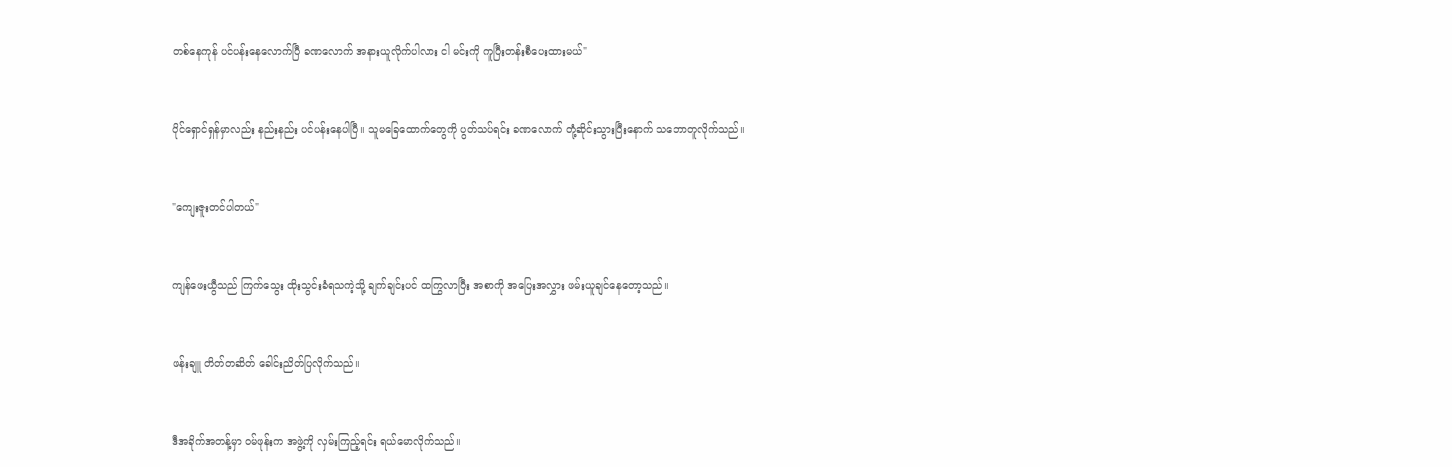တစ်နေကုန် ပင်ပန်းနေလောက်ပြီ ခဏလောက် အနားယူလိုက်ပါလား ငါ မင်းကို ကူပြီးတန်းစီပေးထားမယ်"


ပိုင်ရှောင်ရှန်မှာလည်း နည်းနည်း ပင်ပန်းနေပါပြီ။ သူမခြေထောက်တွေကို ပွတ်သပ်ရင်း ခဏလောက် တုံ့ဆိုင်းသွားပြီးနောက် သဘောတူလိုက်သည်။


"ကျေးဇူးတင်ပါတယ်"


ကျန်ဖေးယွီသည် ကြက်သွေး ထိုးသွင်းခံရသကဲ့သို့ ချက်ချင်းပင် ထကြွလာပြီး အစာကို အပြေးအလွှား ဖမ်းယူချင်နေတော့သည်။


ဖန်းချူ တိတ်တဆိတ် ခေါင်းညိတ်ပြလိုက်သည်။


ဒီအခိုက်အတန့်မှာ ဝမ်ဖုန်းက အဖွဲ့ကို လှမ်းကြည့်ရင်း ရယ်မောလိုက်သည်။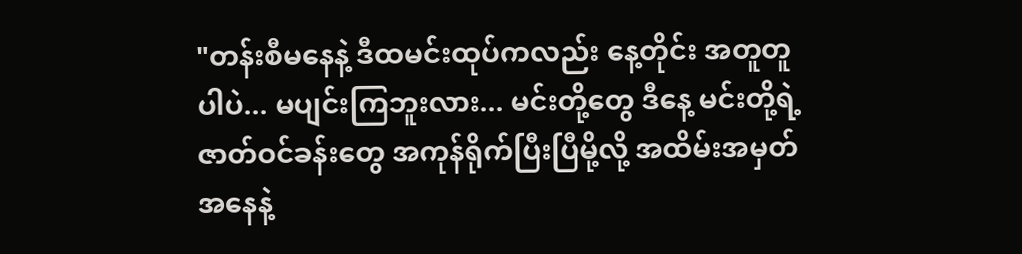"တန်းစီမနေနဲ့ ဒီထမင်းထုပ်ကလည်း နေ့တိုင်း အတူတူပါပဲ... မပျင်းကြဘူးလား... မင်းတို့တွေ ဒီနေ့ မင်းတို့ရဲ့ ဇာတ်ဝင်ခန်းတွေ အကုန်ရိုက်ပြီးပြီမို့လို့ အထိမ်းအမှတ်အနေနဲ့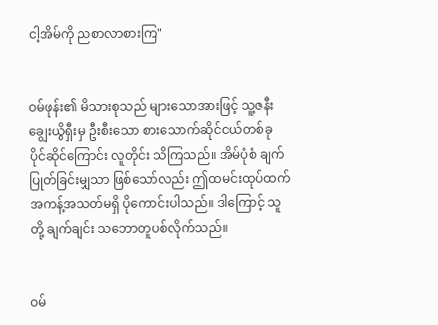ငါ့အိမ်ကို ညစာလာစားကြ"


ဝမ်ဖုန်း၏ မိသားစုသည် များသောအားဖြင့် သူ့ဇနီး ချွေးယွိရှီးမှ ဦးစီးသော စားသောက်ဆိုင်ငယ်တစ်ခု ပိုင်ဆိုင်ကြောင်း လူတိုင်း သိကြသည်။ အိမ်ပုံစံ ချက်ပြုတ်ခြင်းမျှသာ ဖြစ်သော်လည်း ဤထမင်းထုပ်ထက် အကန့်အသတ်မရှိ ပိုကောင်းပါသည်။ ဒါကြောင့် သူတို့ ချက်ချင်း သဘောတူပစ်လိုက်သည်။


ဝမ်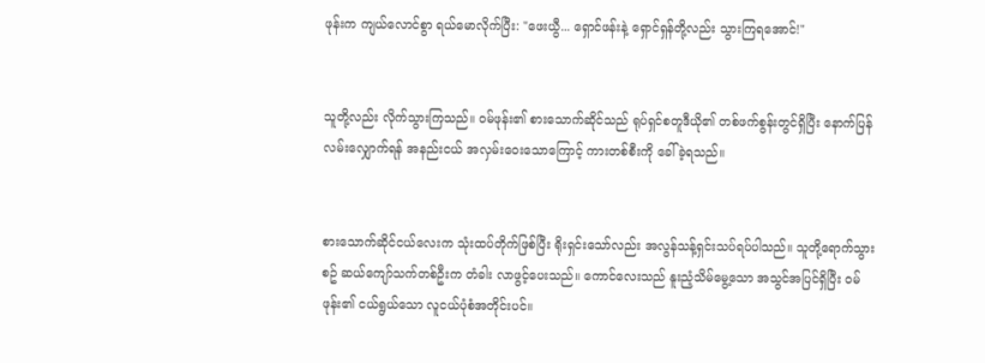ဖုန်းက ကျယ်လောင်စွာ ရယ်မောလိုက်ပြီး: "ဖေးယွီ... ရှောင်ဖန်းနဲ့ ရှောင်ရှန်တို့လည်း သွားကြရအောင်!"


သူတို့လည်း လိုက်သွားကြသည်။ ဝမ်ဖုန်း၏ စားသောက်ဆိုင်သည် ရုပ်ရှင်စတူဒီယို၏ တစ်ဖက်စွန်းတွင်ရှိပြီး နောက်ပြန် လမ်းလျှောက်ရန် အနည်းငယ် အလှမ်းဝေးသောကြောင့် ကားတစ်စီးကို ခေါ်ခဲ့ရသည်။


စားသောက်ဆိုင်ငယ်လေးက သုံးထပ်တိုက်ဖြစ်ပြီး ရိုးရှင်းသော်လည်း အလွန်သန့်ရှင်းသပ်ရပ်ပါသည်။ သူတို့ရောက်သွားစဥ် ဆယ်ကျော်သက်တစ်ဦးက တံခါး လာဖွင့်ပေးသည်။ ကောင်လေးသည် နူးညံ့သိမ်မွေ့သော အသွင်အပြင်ရှိပြီး ဝမ်ဖုန်း၏ ငယ်ရွယ်သော လူငယ်ပုံစံအတိုင်းပင်။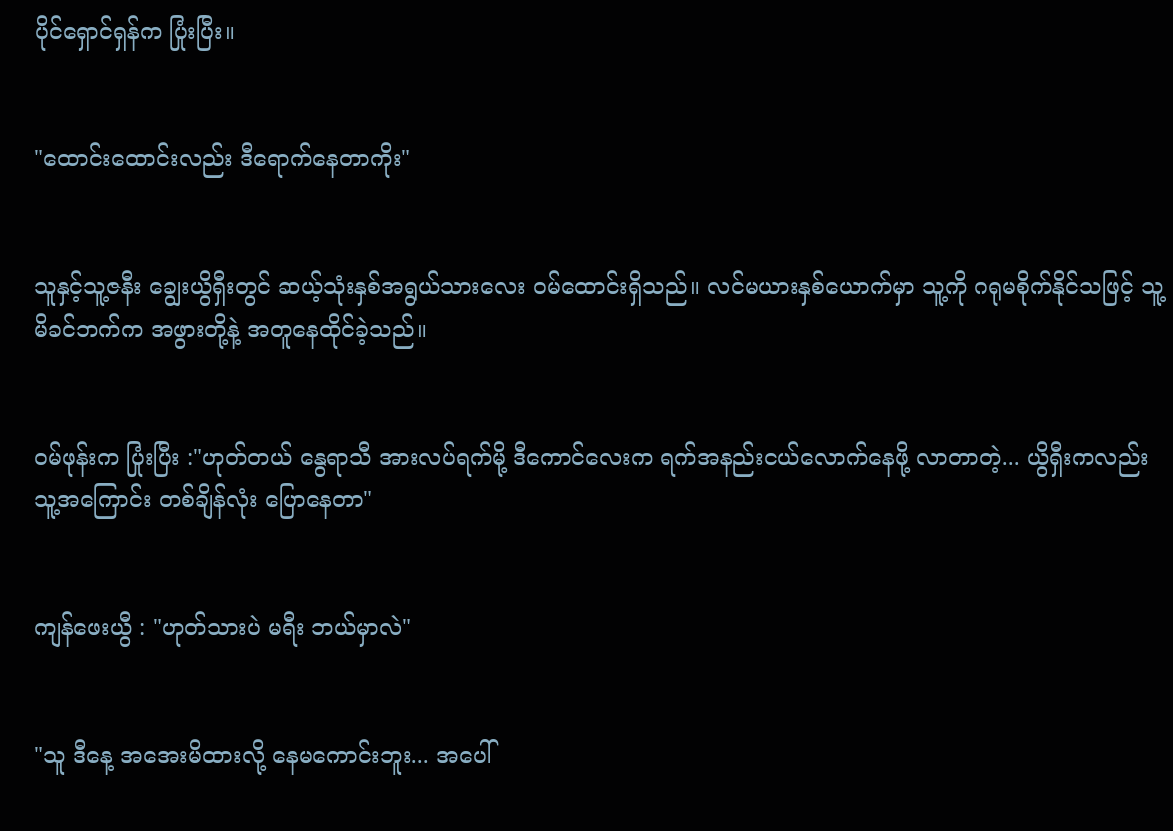ပိုင်ရှောင်ရှန်က ပြုံးပြီး။


"ထောင်းထောင်းလည်း ဒီရောက်နေတာကိုး"


သူနှင့်သူ့ဇနီး ချွေးယွိရှီးတွင် ဆယ့်သုံးနှစ်အရွယ်သားလေး ဝမ်ထောင်းရှိသည်။ လင်မယားနှစ်ယောက်မှာ သူ့ကို ဂရုမစိုက်နိုင်သဖြင့် သူ့မိခင်ဘက်က အဖွားတို့နဲ့ အတူနေထိုင်ခဲ့သည်။


ဝမ်ဖုန်းက ပြုံးပြီး :"ဟုတ်တယ် နွေရာသီ အားလပ်ရက်မို့ ဒီကောင်လေးက ရက်အနည်းငယ်လောက်နေဖို့ လာတာတဲ့... ယွိရှီးကလည်း သူ့အကြောင်း တစ်ချိန်လုံး ပြောနေတာ"


ကျန်ဖေးယွီ : "ဟုတ်သားပဲ မရီး ဘယ်မှာလဲ"


"သူ ဒီနေ့ အအေးမိထားလို့ နေမကောင်းဘူး... အပေါ်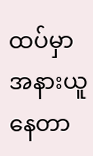ထပ်မှာ အနားယူနေတာ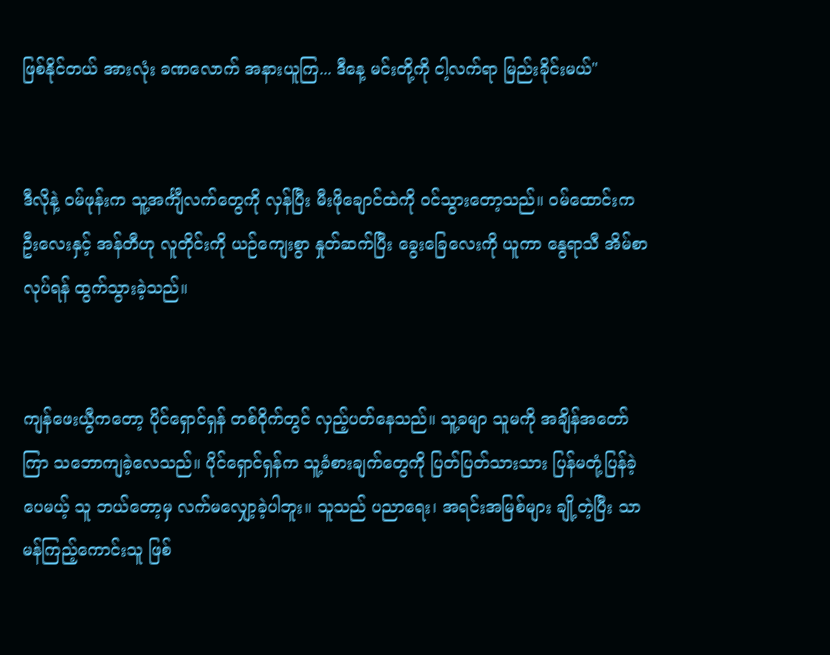ဖြစ်နိုင်တယ် အားလုံး ခဏလောက် အနားယူကြ... ဒီနေ့ မင်းတို့ကို ငါ့လက်ရာ မြည်းခိုင်းမယ်"


ဒီလိုနဲ့ ဝမ်ဖုန်းက သူ့အင်္ကျီလက်တွေကို လှန်ပြီး မီးဖိုချောင်ထဲကို ဝင်သွားတော့သည်။ ဝမ်ထောင်းက ဦးလေးနှင့် အန်တီဟု လူတိုင်းကို ယဉ်ကျေးစွာ နှုတ်ဆက်ပြီး ခွေးခြေလေးကို ယူကာ နွေရာသီ အိမ်စာလုပ်ရန် ထွက်သွားခဲ့သည်။


ကျန်ဖေးယွီကတော့ ပိုင်ရှောင်ရှန် တစ်ဝိုက်တွင် လှည့်ပတ်နေသည်။ သူ့ခမျာ သူမကို အချိန်အတော်ကြာ သဘောကျခဲ့လေသည်။ ပိုင်ရှောင်ရှန်က သူ့ခံစားချက်တွေကို ပြတ်ပြတ်သားသား ပြန်မတုံ့ပြန်ခဲ့ပေမယ့် သူ ဘယ်တော့မှ လက်မလျှော့ခဲ့ပါဘူး။ သူသည် ပညာရေး၊ အရင်းအမြစ်များ ချို့တဲ့ပြီး သာမန်ကြည့်ကောင်းသူ ဖြစ်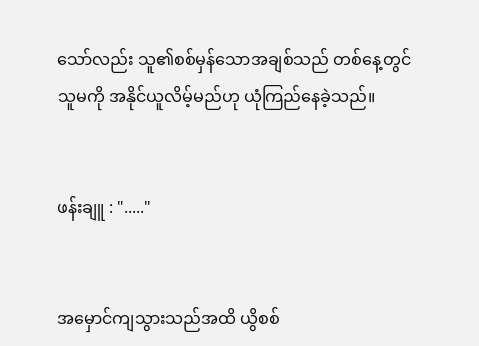သော်လည်း သူ၏စစ်မှန်သောအချစ်သည် တစ်နေ့တွင် သူမကို အနိုင်ယူလိမ့်မည်ဟု ယုံကြည်နေခဲ့သည်။


ဖန်းချူ : "....."


အမှောင်ကျသွားသည်အထိ ယွိစစ်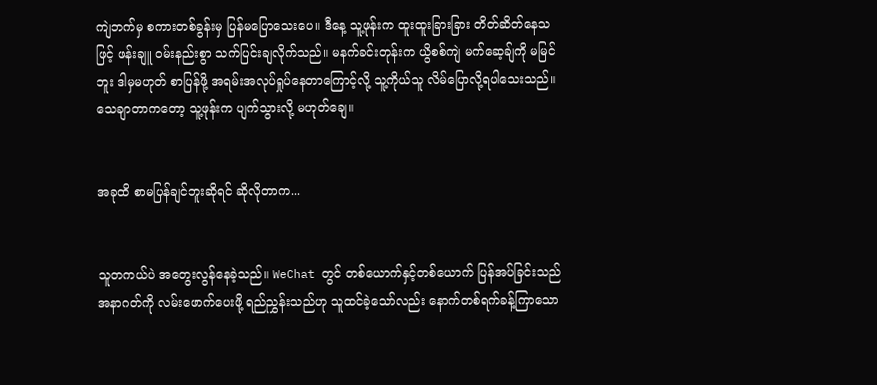ကျဲဘက်မှ စကားတစ်ခွန်းမှ ပြန်မပြောသေးပေ။ ဒီနေ့ သူ့ဖုန်းက ထူးထူးခြားခြား တိတ်ဆိတ်နေသဖြင့် ဖန်းချူ ဝမ်းနည်းစွာ သက်ပြင်းချလိုက်သည်။ မနက်ခင်းတုန်းက ယွိစစ်ကျဲ မက်ဆေ့ချ်ကို မမြင်ဘူး ဒါမှမဟုတ် စာပြန်ဖို့ အရမ်းအလုပ်ရှုပ်နေတာကြောင့်လို့ သူ့ကိုယ်သူ လိမ်ပြောလို့ရပါသေးသည်။ သေချာတာကတော့ သူ့ဖုန်းက ပျက်သွားလို့ မဟုတ်ချေ။


အခုထိ စာမပြန်ချင်ဘူးဆိုရင် ဆိုလိုတာက...


သူတကယ်ပဲ အတွေးလွန်နေခဲ့သည်။ WeChat တွင် တစ်ယောက်နှင့်တစ်ယောက် ပြန်အပ်ခြင်းသည် အနာဂတ်ကို လမ်းဖောက်ပေးဖို့ ရည်ညွှန်းသည်ဟု သူထင်ခဲ့သော်လည်း နောက်တစ်ရက်ခန့်ကြာသော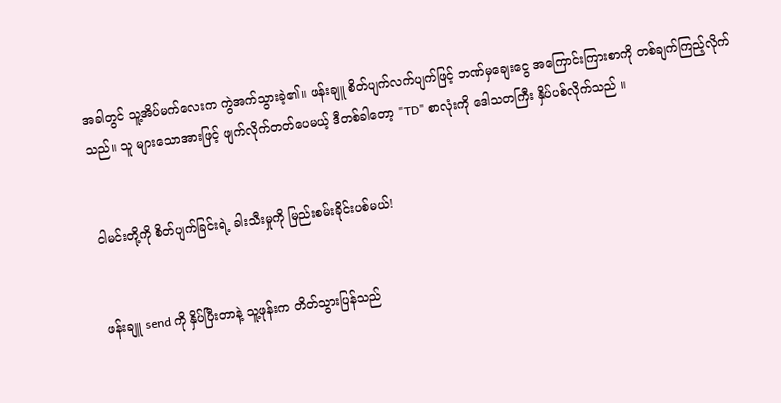အခါတွင် သူ့အိပ်မက်လေးက ကွဲအက်သွားခဲ့၏။ ဖန်းချူ စိတ်ပျက်လက်ပျက်ဖြင့် ဘဏ်မှချေးငွေ အကြောင်းကြားစာကို တစ်ချက်ကြည့်လိုက်သည်။ သူ များသောအားဖြင့် ဖျက်လိုက်တတ်ပေမယ့် ဒီတစ်ခါတော့ "TD" စာလုံးကို ဒေါသတကြီး နှိပ်ပစ်လိုက်သည် ။


ငါမင်းတို့ကို စိတ်ပျက်ခြင်းရဲ့ ခါးသီးမှုကို မြည်းစမ်းခိုင်းပစ်မယ်!


ဖန်းချူ send ကို နှိပ်ပြီးတာနဲ့ သူ့ဖုန်းက တိတ်သွားပြန်သည်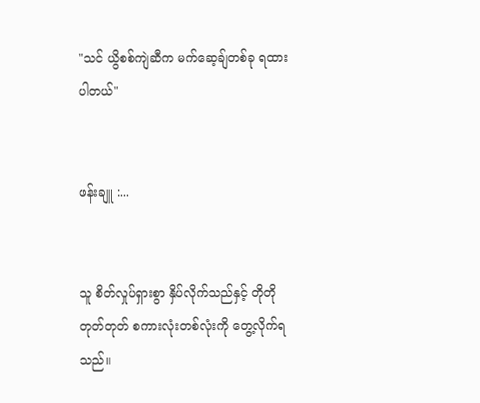"သင် ယွိစစ်ကျဲဆီက မက်ဆေ့ချ်တစ်ခု ရထားပါတယ်"


ဖန်းချူ :...


သူ စိတ်လှုပ်ရှားစွာ နှိပ်လိုက်သည်နှင့် တိုတိုတုတ်တုတ် စကားလုံးတစ်လုံးကို တွေ့လိုက်ရသည်။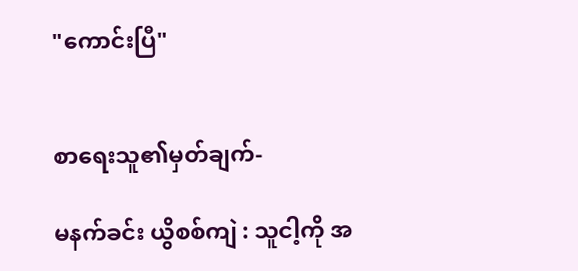"ကောင်းပြီ"


စာရေးသူ၏မှတ်ချက်-

မနက်ခင်း ယွိစစ်ကျဲ : သူငါ့ကို အ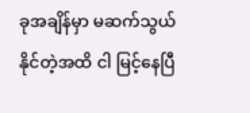ခုအချိန်မှာ မဆက်သွယ်နိုင်တဲ့အထိ ငါ မြင့်နေပြီ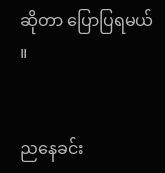ဆိုတာ ပြောပြရမယ် ။


ညနေခင်း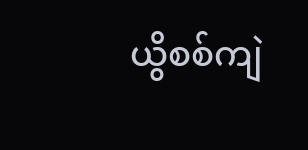ယွိစစ်ကျဲ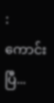: ကောင်းပြီ...